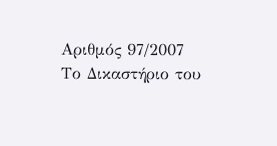Αριθμός 97/2007 Το Δικαστήριο του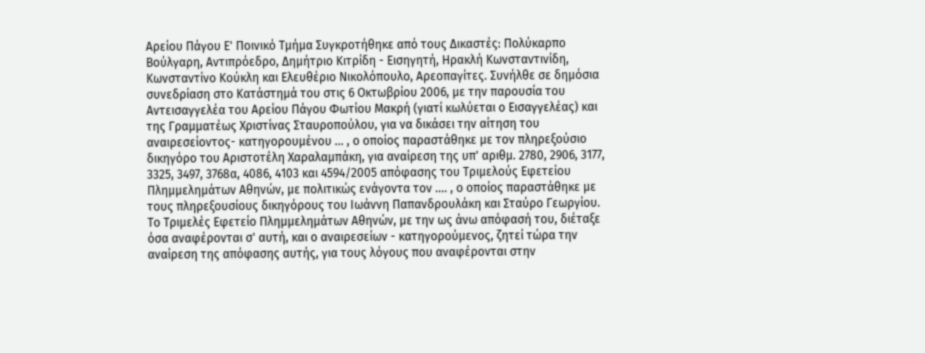Αρείου Πάγου Ε' Ποινικό Τμήμα Συγκροτήθηκε από τους Δικαστές: Πολύκαρπο Βούλγαρη, Αντιπρόεδρο, Δημήτριο Κιτρίδη - Εισηγητή, Ηρακλή Κωνσταντινίδη, Κωνσταντίνο Κούκλη και Ελευθέριο Νικολόπουλο, Αρεοπαγίτες. Συνήλθε σε δημόσια συνεδρίαση στο Κατάστημά του στις 6 Οκτωβρίου 2006, με την παρουσία του Αντεισαγγελέα του Αρείου Πάγου Φωτίου Μακρή (γιατί κωλύεται ο Εισαγγελέας) και της Γραμματέως Χριστίνας Σταυροπούλου, για να δικάσει την αίτηση του αναιρεσείοντος- κατηγορουμένου ... , ο οποίος παραστάθηκε με τον πληρεξούσιο δικηγόρο του Αριστοτέλη Χαραλαμπάκη, για αναίρεση της υπ' αριθμ. 2780, 2906, 3177, 3325, 3497, 3768α, 4086, 4103 και 4594/2005 απόφασης του Τριμελούς Εφετείου Πλημμελημάτων Αθηνών, με πολιτικώς ενάγοντα τον .... , ο οποίος παραστάθηκε με τους πληρεξουσίους δικηγόρους του Ιωάννη Παπανδρουλάκη και Σταύρο Γεωργίου. Το Τριμελές Εφετείο Πλημμελημάτων Αθηνών, με την ως άνω απόφασή του, διέταξε όσα αναφέρονται σ' αυτή, και ο αναιρεσείων - κατηγορούμενος, ζητεί τώρα την αναίρεση της απόφασης αυτής, για τους λόγους που αναφέρονται στην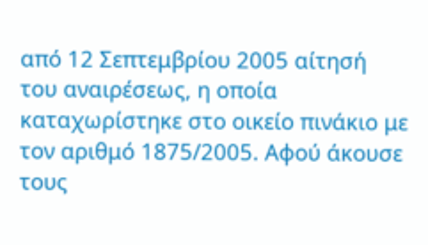από 12 Σεπτεμβρίου 2005 αίτησή του αναιρέσεως, η οποία καταχωρίστηκε στο οικείο πινάκιο με τον αριθμό 1875/2005. Αφού άκουσε τους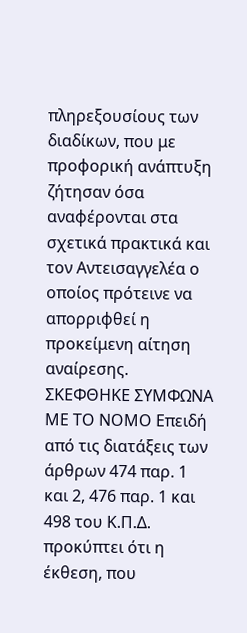πληρεξουσίους των διαδίκων, που με προφορική ανάπτυξη ζήτησαν όσα αναφέρονται στα σχετικά πρακτικά και τον Αντεισαγγελέα ο οποίος πρότεινε να απορριφθεί η προκείμενη αίτηση αναίρεσης. ΣΚΕΦΘΗΚΕ ΣΥΜΦΩΝΑ ΜΕ ΤΟ ΝΟΜΟ Επειδή από τις διατάξεις των άρθρων 474 παρ. 1 και 2, 476 παρ. 1 και 498 του Κ.Π.Δ. προκύπτει ότι η έκθεση, που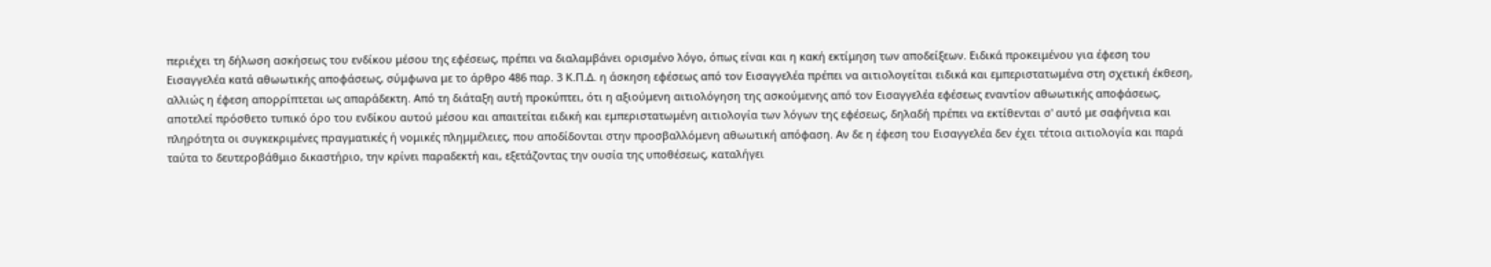περιέχει τη δήλωση ασκήσεως του ενδίκου μέσου της εφέσεως, πρέπει να διαλαμβάνει ορισμένο λόγο, όπως είναι και η κακή εκτίμηση των αποδείξεων. Ειδικά προκειμένου για έφεση του Εισαγγελέα κατά αθωωτικής αποφάσεως, σύμφωνα με το άρθρο 486 παρ. 3 Κ.Π.Δ. η άσκηση εφέσεως από τον Εισαγγελέα πρέπει να αιτιολογείται ειδικά και εμπεριστατωμένα στη σχετική έκθεση, αλλιώς η έφεση απορρίπτεται ως απαράδεκτη. Από τη διάταξη αυτή προκύπτει, ότι η αξιούμενη αιτιολόγηση της ασκούμενης από τον Εισαγγελέα εφέσεως εναντίον αθωωτικής αποφάσεως, αποτελεί πρόσθετο τυπικό όρο του ενδίκου αυτού μέσου και απαιτείται ειδική και εμπεριστατωμένη αιτιολογία των λόγων της εφέσεως, δηλαδή πρέπει να εκτίθενται σ' αυτό με σαφήνεια και πληρότητα οι συγκεκριμένες πραγματικές ή νομικές πλημμέλειες, που αποδίδονται στην προσβαλλόμενη αθωωτική απόφαση. Αν δε η έφεση του Εισαγγελέα δεν έχει τέτοια αιτιολογία και παρά ταύτα το δευτεροβάθμιο δικαστήριο, την κρίνει παραδεκτή και, εξετάζοντας την ουσία της υποθέσεως, καταλήγει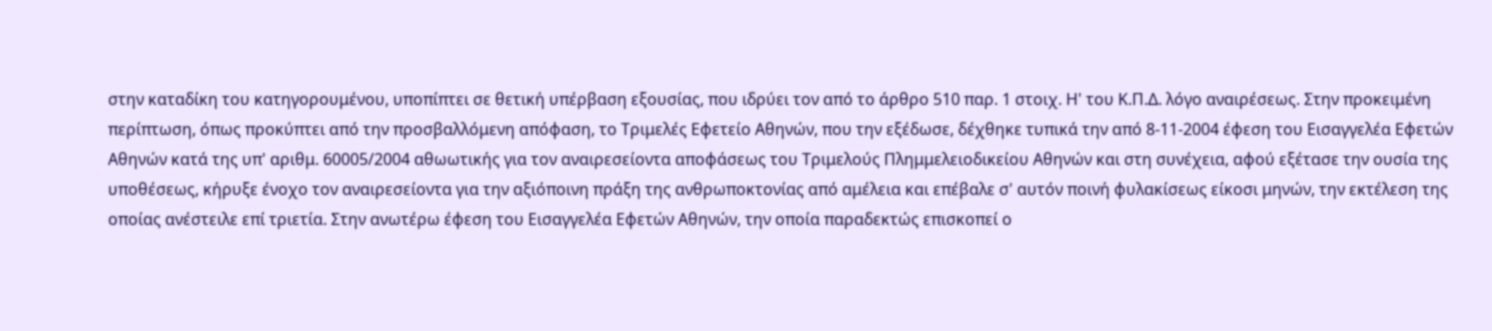στην καταδίκη του κατηγορουμένου, υποπίπτει σε θετική υπέρβαση εξουσίας, που ιδρύει τον από το άρθρο 510 παρ. 1 στοιχ. Η' του Κ.Π.Δ. λόγο αναιρέσεως. Στην προκειμένη περίπτωση, όπως προκύπτει από την προσβαλλόμενη απόφαση, το Τριμελές Εφετείο Αθηνών, που την εξέδωσε, δέχθηκε τυπικά την από 8-11-2004 έφεση του Εισαγγελέα Εφετών Αθηνών κατά της υπ' αριθμ. 60005/2004 αθωωτικής για τον αναιρεσείοντα αποφάσεως του Τριμελούς Πλημμελειοδικείου Αθηνών και στη συνέχεια, αφού εξέτασε την ουσία της υποθέσεως, κήρυξε ένοχο τον αναιρεσείοντα για την αξιόποινη πράξη της ανθρωποκτονίας από αμέλεια και επέβαλε σ' αυτόν ποινή φυλακίσεως είκοσι μηνών, την εκτέλεση της οποίας ανέστειλε επί τριετία. Στην ανωτέρω έφεση του Εισαγγελέα Εφετών Αθηνών, την οποία παραδεκτώς επισκοπεί ο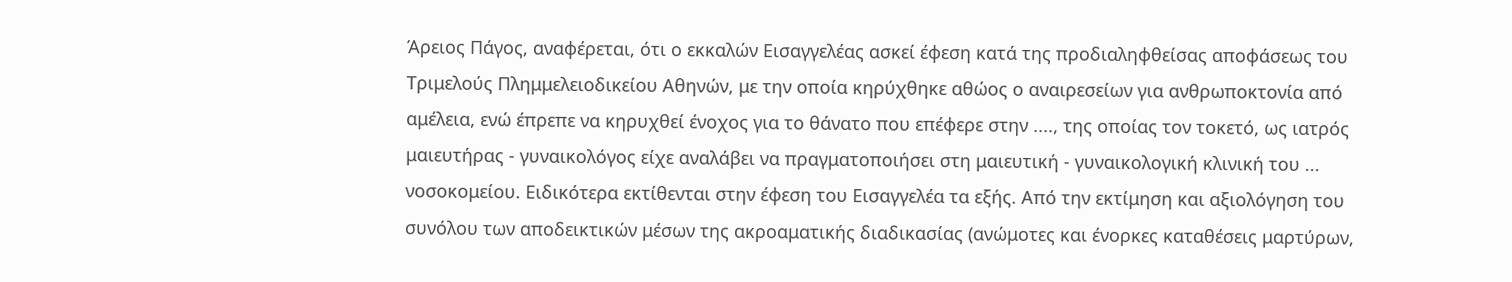Άρειος Πάγος, αναφέρεται, ότι ο εκκαλών Εισαγγελέας ασκεί έφεση κατά της προδιαληφθείσας αποφάσεως του Τριμελούς Πλημμελειοδικείου Αθηνών, με την οποία κηρύχθηκε αθώος ο αναιρεσείων για ανθρωποκτονία από αμέλεια, ενώ έπρεπε να κηρυχθεί ένοχος για το θάνατο που επέφερε στην ...., της οποίας τον τοκετό, ως ιατρός μαιευτήρας - γυναικολόγος είχε αναλάβει να πραγματοποιήσει στη μαιευτική - γυναικολογική κλινική του ... νοσοκομείου. Ειδικότερα εκτίθενται στην έφεση του Εισαγγελέα τα εξής. Από την εκτίμηση και αξιολόγηση του συνόλου των αποδεικτικών μέσων της ακροαματικής διαδικασίας (ανώμοτες και ένορκες καταθέσεις μαρτύρων,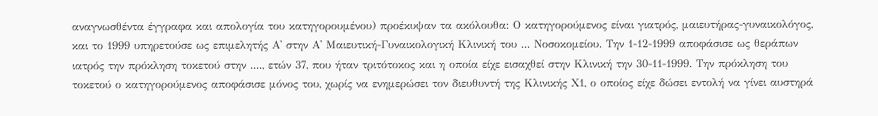αναγνωσθέντα έγγραφα και απολογία του κατηγορουμένου) προέκυψαν τα ακόλουθα: Ο κατηγορούμενος είναι γιατρός, μαιευτήρας-γυναικολόγος, και το 1999 υπηρετούσε ως επιμελητής Α' στην Α' Μαιευτική-Γυναικολογική Κλινική του ... Νοσοκομείου. Την 1-12-1999 αποφάσισε ως θεράπων ιατρός την πρόκληση τοκετού στην ...., ετών 37, που ήταν τριτότοκος και η οποία είχε εισαχθεί στην Κλινική την 30-11-1999. Την πρόκληση του τοκετού ο κατηγορούμενος αποφάσισε μόνος του, χωρίς να ενημερώσει τον διευθυντή της Κλινικής Χ1, ο οποίος είχε δώσει εντολή να γίνει αυστηρά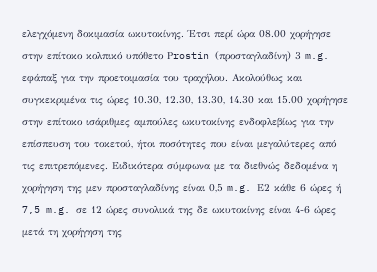ελεγχόμενη δοκιμασία ωκυτοκίνης. Έτσι περί ώρα 08.00 χορήγησε στην επίτοκο κολπικό υπόθετο Ρrostin (προσταγλαδίνη) 3 m.g. εφάπαξ για την προετοιμασία του τραχήλου. Ακολούθως και συγκεκριμένα τις ώρες 10.30, 12.30, 13.30, 14.30 και 15.00 χορήγησε στην επίτοκο ισάριθμες αμπούλες ωκυτοκίνης ενδοφλεβίως για την επίσπευση του τοκετού, ήτοι ποσότητες που είναι μεγαλύτερες από τις επιτρεπόμενες. Ειδικότερα σύμφωνα με τα διεθνώς δεδομένα η χορήγηση της μεν προσταγλαδίνης είναι 0,5 m.g. Ε2 κάθε 6 ώρες ή 7,5 m.g. σε 12 ώρες συνολικά της δε ωκυτοκίνης είναι 4-6 ώρες μετά τη χορήγηση της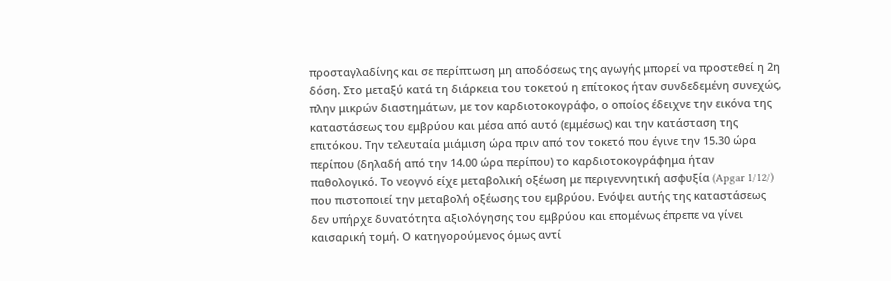προσταγλαδίνης και σε περίπτωση μη αποδόσεως της αγωγής μπορεί να προστεθεί η 2η δόση. Στο μεταξύ κατά τη διάρκεια του τοκετού η επίτοκος ήταν συνδεδεμένη συνεχώς, πλην μικρών διαστημάτων, με τον καρδιοτοκογράφο, ο οποίος έδειχνε την εικόνα της καταστάσεως του εμβρύου και μέσα από αυτό (εμμέσως) και την κατάσταση της επιτόκου. Την τελευταία μιάμιση ώρα πριν από τον τοκετό που έγινε την 15.30 ώρα περίπου (δηλαδή από την 14.00 ώρα περίπου) το καρδιοτοκογράφημα ήταν παθολογικό. Το νεογνό είχε μεταβολική οξέωση με περιγεννητική ασφυξία (Apgar 1/12/) που πιστοποιεί την μεταβολή οξέωσης του εμβρύου. Ενόψει αυτής της καταστάσεως δεν υπήρχε δυνατότητα αξιολόγησης του εμβρύου και επομένως έπρεπε να γίνει καισαρική τομή. Ο κατηγορούμενος όμως αντί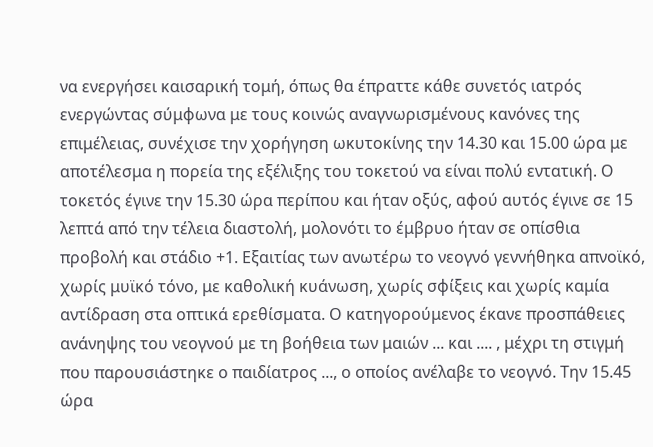να ενεργήσει καισαρική τομή, όπως θα έπραττε κάθε συνετός ιατρός ενεργώντας σύμφωνα με τους κοινώς αναγνωρισμένους κανόνες της επιμέλειας, συνέχισε την χορήγηση ωκυτοκίνης την 14.30 και 15.00 ώρα με αποτέλεσμα η πορεία της εξέλιξης του τοκετού να είναι πολύ εντατική. Ο τοκετός έγινε την 15.30 ώρα περίπου και ήταν οξύς, αφού αυτός έγινε σε 15 λεπτά από την τέλεια διαστολή, μολονότι το έμβρυο ήταν σε οπίσθια προβολή και στάδιο +1. Εξαιτίας των ανωτέρω το νεογνό γεννήθηκα απνοϊκό, χωρίς μυϊκό τόνο, με καθολική κυάνωση, χωρίς σφίξεις και χωρίς καμία αντίδραση στα οπτικά ερεθίσματα. Ο κατηγορούμενος έκανε προσπάθειες ανάνηψης του νεογνού με τη βοήθεια των μαιών ... και .... , μέχρι τη στιγμή που παρουσιάστηκε ο παιδίατρος ..., ο οποίος ανέλαβε το νεογνό. Την 15.45 ώρα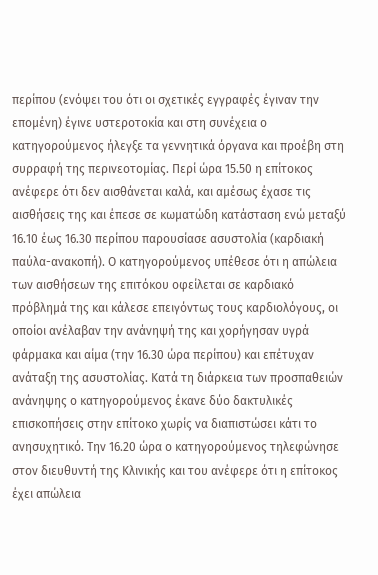περίπου (ενόψει του ότι οι σχετικές εγγραφές έγιναν την επομένη) έγινε υστεροτοκία και στη συνέχεια ο κατηγορούμενος ήλεγξε τα γεννητικά όργανα και προέβη στη συρραφή της περινεοτομίας. Περί ώρα 15.50 η επίτοκος ανέφερε ότι δεν αισθάνεται καλά, και αμέσως έχασε τις αισθήσεις της και έπεσε σε κωματώδη κατάσταση ενώ μεταξύ 16.10 έως 16.30 περίπου παρουσίασε ασυστολία (καρδιακή παύλα-ανακοπή). Ο κατηγορούμενος υπέθεσε ότι η απώλεια των αισθήσεων της επιτόκου οφείλεται σε καρδιακό πρόβλημά της και κάλεσε επειγόντως τους καρδιολόγους, οι οποίοι ανέλαβαν την ανάνηψή της και χορήγησαν υγρά φάρμακα και αίμα (την 16.30 ώρα περίπου) και επέτυχαν ανάταξη της ασυστολίας. Κατά τη διάρκεια των προσπαθειών ανάνηψης ο κατηγορούμενος έκανε δύο δακτυλικές επισκοπήσεις στην επίτοκο χωρίς να διαπιστώσει κάτι το ανησυχητικό. Την 16.20 ώρα ο κατηγορούμενος τηλεφώνησε στον διευθυντή της Κλινικής και του ανέφερε ότι η επίτοκος έχει απώλεια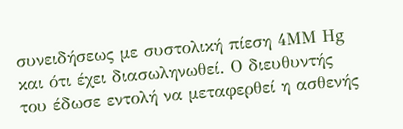συνειδήσεως με συστολική πίεση 4ΜΜ Ηg και ότι έχει διασωληνωθεί. Ο διευθυντής του έδωσε εντολή να μεταφερθεί η ασθενής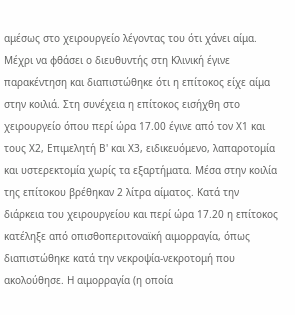αμέσως στο χειρουργείο λέγοντας του ότι χάνει αίμα. Μέχρι να φθάσει ο διευθυντής στη Κλινική έγινε παρακέντηση και διαπιστώθηκε ότι η επίτοκος είχε αίμα στην κοιλιά. Στη συνέχεια η επίτοκος εισήχθη στο χειρουργείο όπου περί ώρα 17.00 έγινε από τον Χ1 και τους Χ2, Επιμελητή Β' και Χ3, ειδικευόμενο, λαπαροτομία και υστερεκτομία χωρίς τα εξαρτήματα. Μέσα στην κοιλία της επίτοκου βρέθηκαν 2 λίτρα αίματος. Κατά την διάρκεια του χειρουργείου και περί ώρα 17.20 η επίτοκος κατέληξε από οπισθοπεριτοναϊκή αιμορραγία, όπως διαπιστώθηκε κατά την νεκροψία-νεκροτομή που ακολούθησε. Η αιμορραγία (η οποία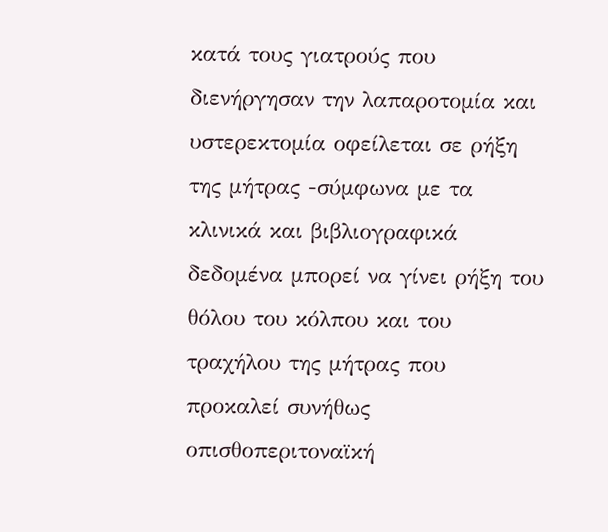κατά τους γιατρούς που διενήργησαν την λαπαροτομία και υστερεκτομία οφείλεται σε ρήξη της μήτρας -σύμφωνα με τα κλινικά και βιβλιογραφικά δεδομένα μπορεί να γίνει ρήξη του θόλου του κόλπου και του τραχήλου της μήτρας που προκαλεί συνήθως οπισθοπεριτοναϊκή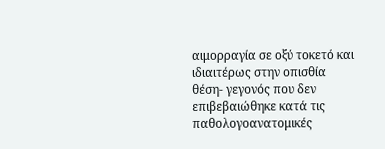αιμορραγία σε οξύ τοκετό και ιδιαιτέρως στην οπισθία θέση- γεγονός που δεν επιβεβαιώθηκε κατά τις παθολογοανατομικές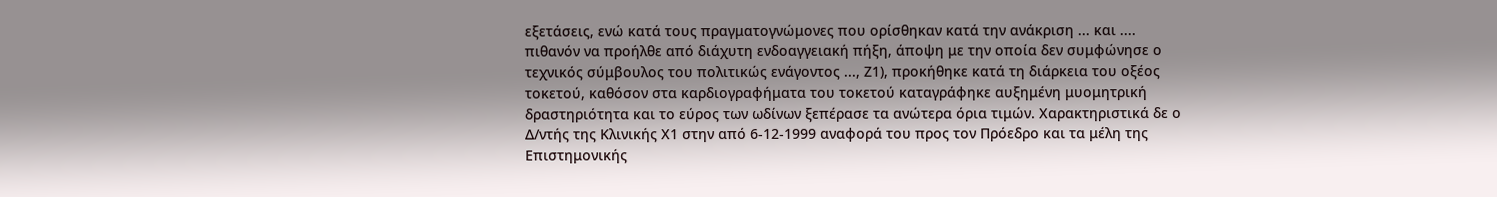εξετάσεις, ενώ κατά τους πραγματογνώμονες που ορίσθηκαν κατά την ανάκριση ... και .... πιθανόν να προήλθε από διάχυτη ενδοαγγειακή πήξη, άποψη με την οποία δεν συμφώνησε ο τεχνικός σύμβουλος του πολιτικώς ενάγοντος ..., Ζ1), προκήθηκε κατά τη διάρκεια του οξέος τοκετού, καθόσον στα καρδιογραφήματα του τοκετού καταγράφηκε αυξημένη μυομητρική δραστηριότητα και το εύρος των ωδίνων ξεπέρασε τα ανώτερα όρια τιμών. Χαρακτηριστικά δε ο Δ/ντής της Κλινικής Χ1 στην από 6-12-1999 αναφορά του προς τον Πρόεδρο και τα μέλη της Επιστημονικής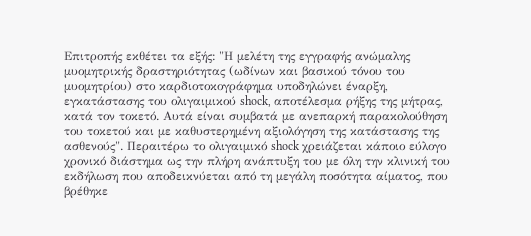Επιτροπής εκθέτει τα εξής: "Η μελέτη της εγγραφής ανώμαλης μυομητρικής δραστηριότητας (ωδίνων και βασικού τόνου του μυομητρίου) στο καρδιοτοκογράφημα υποδηλώνει έναρξη, εγκατάστασης του ολιγαιμικού shock, αποτέλεσμα ρήξης της μήτρας, κατά τον τοκετό. Αυτά είναι συμβατά με ανεπαρκή παρακολούθηση του τοκετού και με καθυστερημένη αξιολόγηση της κατάστασης της ασθενούς". Περαιτέρω το ολιγαιμικό shock χρειάζεται κάποιο εύλογο χρονικό διάστημα ως την πλήρη ανάπτυξη του με όλη την κλινική του εκδήλωση που αποδεικνύεται από τη μεγάλη ποσότητα αίματος, που βρέθηκε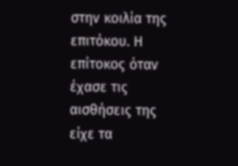στην κοιλία της επιτόκου. Η επίτοκος όταν έχασε τις αισθήσεις της είχε τα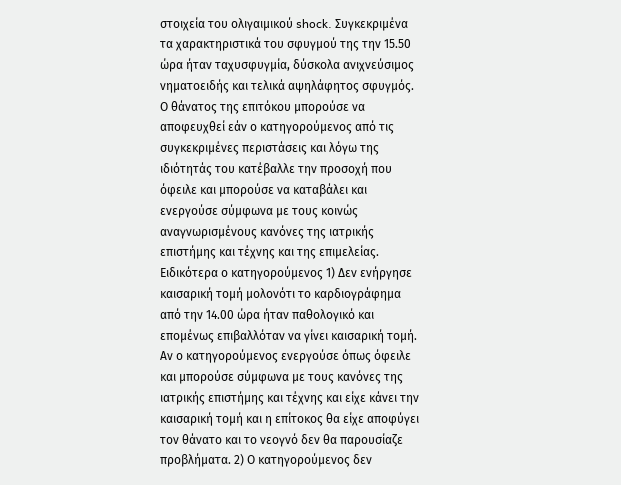στοιχεία του ολιγαιμικού shock. Συγκεκριμένα τα χαρακτηριστικά του σφυγμού της την 15.50 ώρα ήταν ταχυσφυγμία, δύσκολα ανιχνεύσιμος νηματοειδής και τελικά αψηλάφητος σφυγμός. Ο θάνατος της επιτόκου μπορούσε να αποφευχθεί εάν ο κατηγορούμενος από τις συγκεκριμένες περιστάσεις και λόγω της ιδιότητάς του κατέβαλλε την προσοχή που όφειλε και μπορούσε να καταβάλει και ενεργούσε σύμφωνα με τους κοινώς αναγνωρισμένους κανόνες της ιατρικής επιστήμης και τέχνης και της επιμελείας. Ειδικότερα ο κατηγορούμενος 1) Δεν ενήργησε καισαρική τομή μολονότι το καρδιογράφημα από την 14.00 ώρα ήταν παθολογικό και επομένως επιβαλλόταν να γίνει καισαρική τομή. Αν ο κατηγορούμενος ενεργούσε όπως όφειλε και μπορούσε σύμφωνα με τους κανόνες της ιατρικής επιστήμης και τέχνης και είχε κάνει την καισαρική τομή και η επίτοκος θα είχε αποφύγει τον θάνατο και το νεογνό δεν θα παρουσίαζε προβλήματα. 2) Ο κατηγορούμενος δεν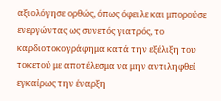αξιολόγησε ορθώς, όπως όφειλε και μπορούσε ενεργώντας ως συνετός γιατρός, το καρδιοτοκογράφημα κατά την εξέλιξη του τοκετού με αποτέλεσμα να μην αντιληφθεί εγκαίρως την έναρξη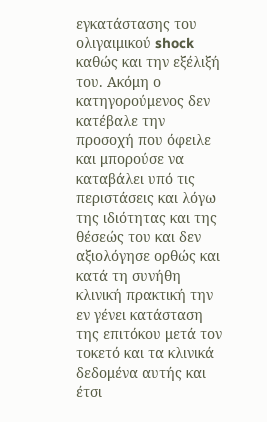εγκατάστασης του ολιγαιμικού shock καθώς και την εξέλιξή του. Ακόμη ο κατηγορούμενος δεν κατέβαλε την προσοχή που όφειλε και μπορούσε να καταβάλει υπό τις περιστάσεις και λόγω της ιδιότητας και της θέσεώς του και δεν αξιολόγησε ορθώς και κατά τη συνήθη κλινική πρακτική την εν γένει κατάσταση της επιτόκου μετά τον τοκετό και τα κλινικά δεδομένα αυτής και έτσι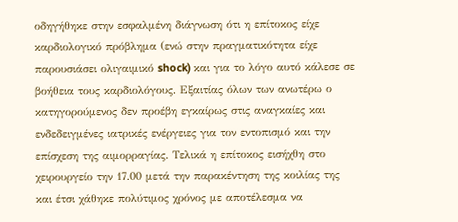οδηγήθηκε στην εσφαλμένη διάγνωση ότι η επίτοκος είχε καρδιολογικό πρόβλημα (ενώ στην πραγματικότητα είχε παρουσιάσει ολιγαιμικό shock) και για το λόγο αυτό κάλεσε σε βοήθεια τους καρδιολόγους. Εξαιτίας όλων των ανωτέρω ο κατηγορούμενος δεν προέβη εγκαίρως στις αναγκαίες και ενδεδειγμένες ιατρικές ενέργειες για τον εντοπισμό και την επίσχεση της αιμορραγίας. Τελικά η επίτοκος εισήχθη στο χειρουργείο την 17.00 μετά την παρακέντηση της κοιλίας της και έτσι χάθηκε πολύτιμος χρόνος με αποτέλεσμα να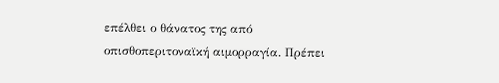επέλθει ο θάνατος της από οπισθοπεριτοναϊκή αιμορραγία. Πρέπει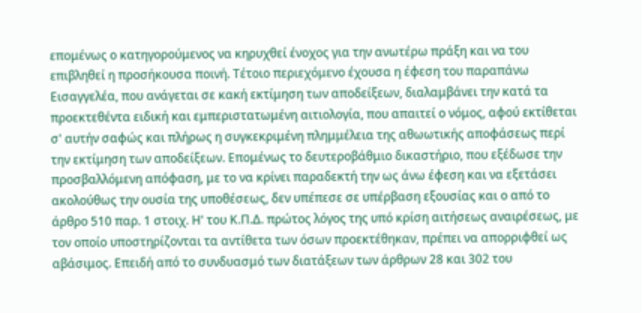επομένως ο κατηγορούμενος να κηρυχθεί ένοχος για την ανωτέρω πράξη και να του επιβληθεί η προσήκουσα ποινή. Τέτοιο περιεχόμενο έχουσα η έφεση του παραπάνω Εισαγγελέα, που ανάγεται σε κακή εκτίμηση των αποδείξεων, διαλαμβάνει την κατά τα προεκτεθέντα ειδική και εμπεριστατωμένη αιτιολογία, που απαιτεί ο νόμος, αφού εκτίθεται σ' αυτήν σαφώς και πλήρως η συγκεκριμένη πλημμέλεια της αθωωτικής αποφάσεως περί την εκτίμηση των αποδείξεων. Επομένως το δευτεροβάθμιο δικαστήριο, που εξέδωσε την προσβαλλόμενη απόφαση, με το να κρίνει παραδεκτή την ως άνω έφεση και να εξετάσει ακολούθως την ουσία της υποθέσεως, δεν υπέπεσε σε υπέρβαση εξουσίας και ο από το άρθρο 510 παρ. 1 στοιχ. Η' του Κ.Π.Δ. πρώτος λόγος της υπό κρίση αιτήσεως αναιρέσεως, με τον οποίο υποστηρίζονται τα αντίθετα των όσων προεκτέθηκαν, πρέπει να απορριφθεί ως αβάσιμος. Επειδή από το συνδυασμό των διατάξεων των άρθρων 28 και 302 του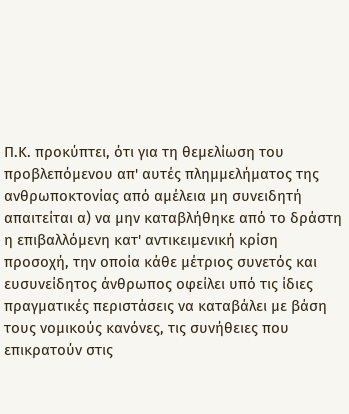Π.Κ. προκύπτει, ότι για τη θεμελίωση του προβλεπόμενου απ' αυτές πλημμελήματος της ανθρωποκτονίας από αμέλεια μη συνειδητή απαιτείται α) να μην καταβλήθηκε από το δράστη η επιβαλλόμενη κατ' αντικειμενική κρίση προσοχή, την οποία κάθε μέτριος συνετός και ευσυνείδητος άνθρωπος οφείλει υπό τις ίδιες πραγματικές περιστάσεις να καταβάλει με βάση τους νομικούς κανόνες, τις συνήθειες που επικρατούν στις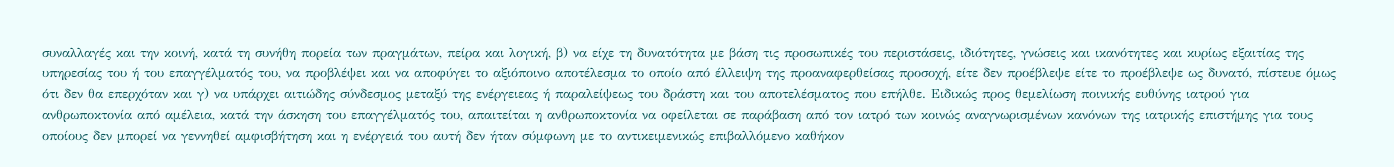συναλλαγές και την κοινή, κατά τη συνήθη πορεία των πραγμάτων, πείρα και λογική, β) να είχε τη δυνατότητα με βάση τις προσωπικές του περιστάσεις, ιδιότητες, γνώσεις και ικανότητες και κυρίως εξαιτίας της υπηρεσίας του ή του επαγγέλματός του, να προβλέψει και να αποφύγει το αξιόποινο αποτέλεσμα το οποίο από έλλειψη της προαναφερθείσας προσοχή, είτε δεν προέβλεψε είτε το προέβλεψε ως δυνατό, πίστευε όμως ότι δεν θα επερχόταν και γ) να υπάρχει αιτιώδης σύνδεσμος μεταξύ της ενέργειεας ή παραλείψεως του δράστη και του αποτελέσματος που επήλθε. Ειδικώς προς θεμελίωση ποινικής ευθύνης ιατρού για ανθρωποκτονία από αμέλεια, κατά την άσκηση του επαγγέλματός του, απαιτείται η ανθρωποκτονία να οφείλεται σε παράβαση από τον ιατρό των κοινώς αναγνωρισμένων κανόνων της ιατρικής επιστήμης για τους οποίους δεν μπορεί να γεννηθεί αμφισβήτηση και η ενέργειά του αυτή δεν ήταν σύμφωνη με το αντικειμενικώς επιβαλλόμενο καθήκον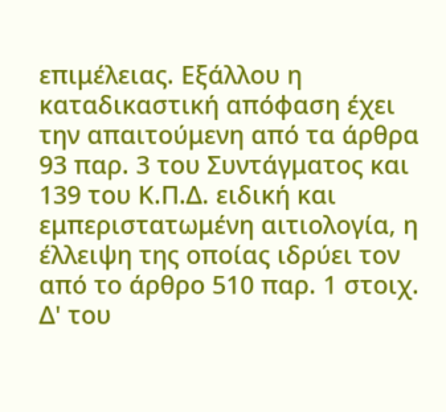επιμέλειας. Εξάλλου η καταδικαστική απόφαση έχει την απαιτούμενη από τα άρθρα 93 παρ. 3 του Συντάγματος και 139 του Κ.Π.Δ. ειδική και εμπεριστατωμένη αιτιολογία, η έλλειψη της οποίας ιδρύει τον από το άρθρο 510 παρ. 1 στοιχ. Δ' του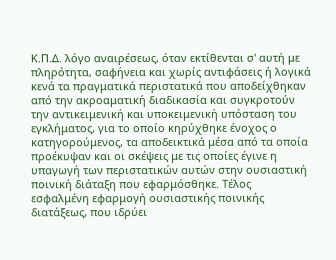Κ.Π.Δ. λόγο αναιρέσεως, όταν εκτίθενται σ' αυτή με πληρότητα, σαφήνεια και χωρίς αντιφάσεις ή λογικά κενά τα πραγματικά περιστατικά που αποδείχθηκαν από την ακροαματική διαδικασία και συγκροτούν την αντικειμενική και υποκειμενική υπόσταση του εγκλήματος, για το οποίο κηρύχθηκε ένοχος ο κατηγορούμενος, τα αποδεικτικά μέσα από τα οποία προέκυψαν και οι σκέψεις με τις οποίες έγινε η υπαγωγή των περιστατικών αυτών στην ουσιαστική ποινική διάταξη που εφαρμόσθηκε. Τέλος εσφαλμένη εφαρμογή ουσιαστικής ποινικής διατάξεως, που ιδρύει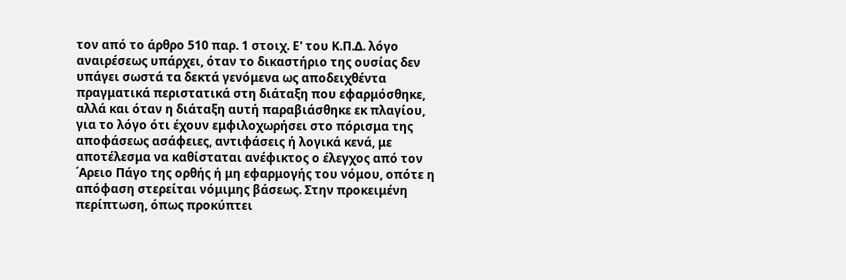τον από το άρθρο 510 παρ. 1 στοιχ. Ε' του Κ.Π.Δ. λόγο αναιρέσεως υπάρχει, όταν το δικαστήριο της ουσίας δεν υπάγει σωστά τα δεκτά γενόμενα ως αποδειχθέντα πραγματικά περιστατικά στη διάταξη που εφαρμόσθηκε, αλλά και όταν η διάταξη αυτή παραβιάσθηκε εκ πλαγίου, για το λόγο ότι έχουν εμφιλοχωρήσει στο πόρισμα της αποφάσεως ασάφειες, αντιφάσεις ή λογικά κενά, με αποτέλεσμα να καθίσταται ανέφικτος ο έλεγχος από τον ΄Αρειο Πάγο της ορθής ή μη εφαρμογής του νόμου, οπότε η απόφαση στερείται νόμιμης βάσεως. Στην προκειμένη περίπτωση, όπως προκύπτει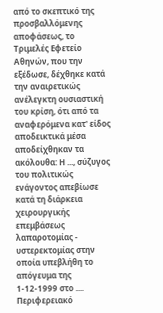από το σκεπτικό της προσβαλλόμενης αποφάσεως, το Τριμελές Εφετείο Αθηνών, που την εξέδωσε, δέχθηκε κατά την αναιρετικώς ανέλεγκτη ουσιαστική του κρίση, ότι από τα αναφερόμενα κατ' είδος αποδεικτικά μέσα αποδείχθηκαν τα ακόλουθα: Η ..., σύζυγος του πολιτικώς ενάγοντος απεβίωσε κατά τη διάρκεια χειρουργικής επεμβάσεως λαπαροτομίας - υστερεκτομίας στην οποία υπεβλήθη το απόγευμα της 1-12-1999 στο .... Περιφερειακό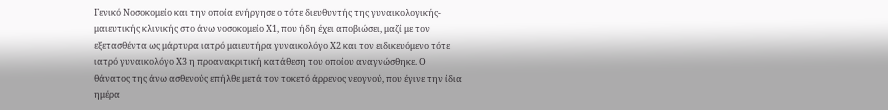Γενικό Νοσοκομείο και την οποία ενήργησε ο τότε διευθυντής της γυναικολογικής-μαιευτικής κλινικής στο άνω νοσοκομείο Χ1, που ήδη έχει αποβιώσει, μαζί με τον εξετασθέντα ως μάρτυρα ιατρό μαιευτήρα γυναικολόγο Χ2 και τον ειδικευόμενο τότε ιατρό γυναικολόγο Χ3 η προανακριτική κατάθεση του οποίου αναγνώσθηκε. Ο θάνατος της άνω ασθενούς επήλθε μετά τον τοκετό άρρενος νεογνού, που έγινε την ίδια ημέρα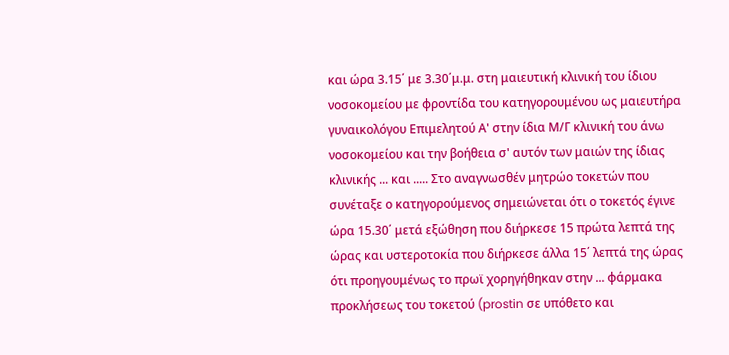και ώρα 3.15΄ με 3.30΄μ.μ. στη μαιευτική κλινική του ίδιου νοσοκομείου με φροντίδα του κατηγορουμένου ως μαιευτήρα γυναικολόγου Επιμελητού Α' στην ίδια Μ/Γ κλινική του άνω νοσοκομείου και την βοήθεια σ' αυτόν των μαιών της ίδιας κλινικής ... και ..... Στο αναγνωσθέν μητρώο τοκετών που συνέταξε ο κατηγορούμενος σημειώνεται ότι ο τοκετός έγινε ώρα 15.30΄ μετά εξώθηση που διήρκεσε 15 πρώτα λεπτά της ώρας και υστεροτοκία που διήρκεσε άλλα 15΄ λεπτά της ώρας ότι προηγουμένως το πρωϊ χορηγήθηκαν στην ... φάρμακα προκλήσεως του τοκετού (prostin σε υπόθετο και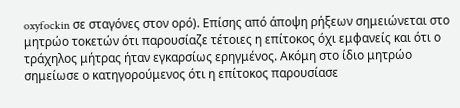oxyfockin σε σταγόνες στον ορό). Επίσης από άποψη ρήξεων σημειώνεται στο μητρώο τοκετών ότι παρουσίαζε τέτοιες η επίτοκος όχι εμφανείς και ότι ο τράχηλος μήτρας ήταν εγκαρσίως ερηγμένος. Ακόμη στο ίδιο μητρώο σημείωσε ο κατηγορούμενος ότι η επίτοκος παρουσίασε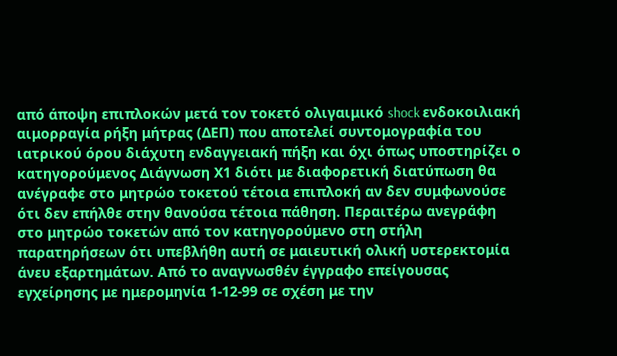από άποψη επιπλοκών μετά τον τοκετό ολιγαιμικό shock ενδοκοιλιακή αιμορραγία ρήξη μήτρας (ΔΕΠ) που αποτελεί συντομογραφία του ιατρικού όρου διάχυτη ενδαγγειακή πήξη και όχι όπως υποστηρίζει ο κατηγορούμενος Διάγνωση Χ1 διότι με διαφορετική διατύπωση θα ανέγραφε στο μητρώο τοκετού τέτοια επιπλοκή αν δεν συμφωνούσε ότι δεν επήλθε στην θανούσα τέτοια πάθηση. Περαιτέρω ανεγράφη στο μητρώο τοκετών από τον κατηγορούμενο στη στήλη παρατηρήσεων ότι υπεβλήθη αυτή σε μαιευτική ολική υστερεκτομία άνευ εξαρτημάτων. Από το αναγνωσθέν έγγραφο επείγουσας εγχείρησης με ημερομηνία 1-12-99 σε σχέση με την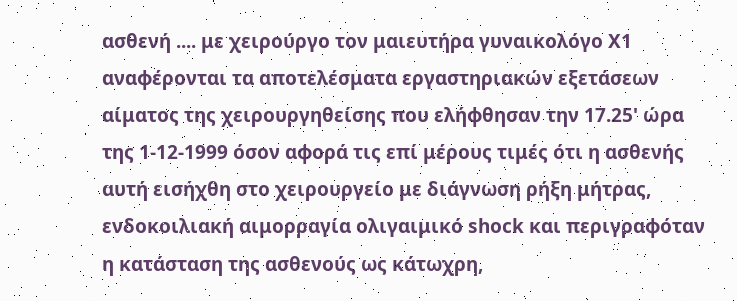ασθενή .... με χειρούργο τον μαιευτήρα γυναικολόγο Χ1 αναφέρονται τα αποτελέσματα εργαστηριακών εξετάσεων αίματος της χειρουργηθείσης που ελήφθησαν την 17.25' ώρα της 1-12-1999 όσον αφορά τις επί μέρους τιμές ότι η ασθενής αυτή εισήχθη στο χειρουργείο με διάγνωση ρήξη μήτρας, ενδοκοιλιακή αιμορραγία ολιγαιμικό shock και περιγραφόταν η κατάσταση της ασθενούς ως κάτωχρη,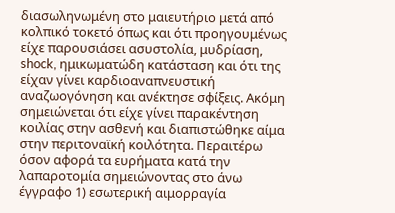διασωληνωμένη στο μαιευτήριο μετά από κολπικό τοκετό όπως και ότι προηγουμένως είχε παρουσιάσει ασυστολία, μυδρίαση, shock, ημικωματώδη κατάσταση και ότι της είχαν γίνει καρδιοαναπνευστική αναζωογόνηση και ανέκτησε σφίξεις. Ακόμη σημειώνεται ότι είχε γίνει παρακέντηση κοιλίας στην ασθενή και διαπιστώθηκε αίμα στην περιτοναϊκή κοιλότητα. Περαιτέρω όσον αφορά τα ευρήματα κατά την λαπαροτομία σημειώνοντας στο άνω έγγραφο 1) εσωτερική αιμορραγία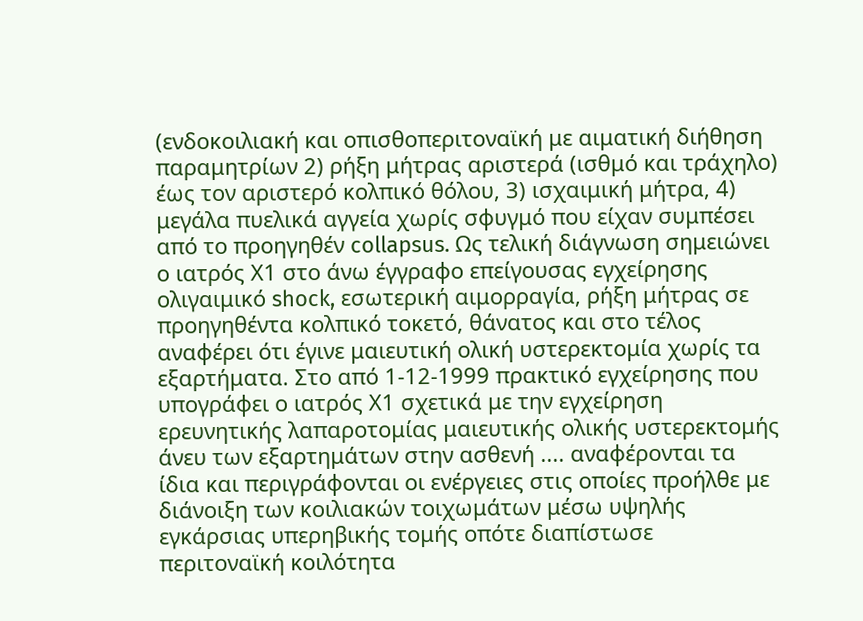(ενδοκοιλιακή και οπισθοπεριτοναϊκή με αιματική διήθηση παραμητρίων 2) ρήξη μήτρας αριστερά (ισθμό και τράχηλο) έως τον αριστερό κολπικό θόλου, 3) ισχαιμική μήτρα, 4) μεγάλα πυελικά αγγεία χωρίς σφυγμό που είχαν συμπέσει από το προηγηθέν collapsus. Ως τελική διάγνωση σημειώνει ο ιατρός Χ1 στο άνω έγγραφο επείγουσας εγχείρησης ολιγαιμικό shock, εσωτερική αιμορραγία, ρήξη μήτρας σε προηγηθέντα κολπικό τοκετό, θάνατος και στο τέλος αναφέρει ότι έγινε μαιευτική ολική υστερεκτομία χωρίς τα εξαρτήματα. Στο από 1-12-1999 πρακτικό εγχείρησης που υπογράφει ο ιατρός Χ1 σχετικά με την εγχείρηση ερευνητικής λαπαροτομίας μαιευτικής ολικής υστερεκτομής άνευ των εξαρτημάτων στην ασθενή .... αναφέρονται τα ίδια και περιγράφονται οι ενέργειες στις οποίες προήλθε με διάνοιξη των κοιλιακών τοιχωμάτων μέσω υψηλής εγκάρσιας υπερηβικής τομής οπότε διαπίστωσε περιτοναϊκή κοιλότητα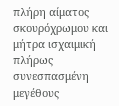πλήρη αίματος σκουρόχρωμου και μήτρα ισχαιμική πλήρως συνεσπασμένη μεγέθους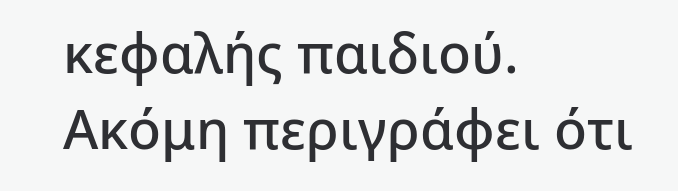κεφαλής παιδιού. Ακόμη περιγράφει ότι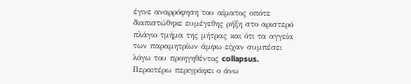έγινε αναρρόφηση του αίματος οπότε διαπιστώθηκε ευμέγεθης ρήξη στο αριστερό πλάγιο τμήμα της μήτρας και ότι τα αγγεία των παραμητρίων άμφω είχαν συμπέσει λόγω του προηγηθέντος collapsus. Περαιτέρω περιγράφει ο άνω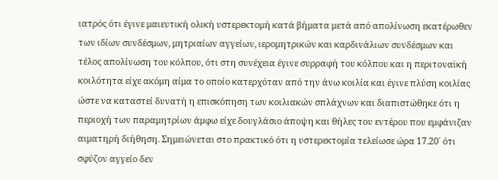ιατρός ότι έγινε μαιευτική ολική υστερεκτομή κατά βήματα μετά από απολίνωση εκατέρωθεν των ιδίων συνδέσμων, μητριαίων αγγείων, ιερομητρικών και καρδινάλιων συνδέσμων και τέλος απολίνωση του κόλπου, ότι στη συνέχεια έγινε συρραφή του κόλπου και η περιτοναϊκή κοιλότητα είχε ακόμη αίμα το οποίο κατερχόταν από την άνω κοιλία και έγινε πλύση κοιλίας ώστε να καταστεί δυνατή η επισκόπηση των κοιλιακών σπλάχνων και διαπιστώθηκε ότι η περιοχή των παραμητρίων άμφω είχε δουγλάσιο άποψη και θήλες του εντέρου που εμφάνιζαν αιματηρή διήθηση. Σημειώνεται στο πρακτικό ότι η υστερεκτομία τελείωσε ώρα 17.20΄ ότι σφύζον αγγείο δεν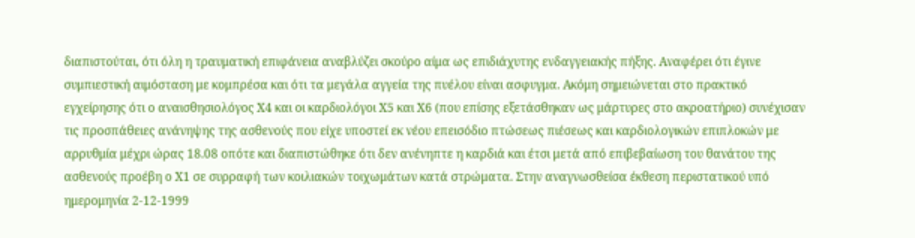διαπιστούται, ότι όλη η τραυματική επιφάνεια αναβλύζει σκούρο αίμα ως επιδιάχυτης ενδαγγειακής πήξης. Αναφέρει ότι έγινε συμπιεστική αιμόσταση με κομπρέσα και ότι τα μεγάλα αγγεία της πυέλου είναι ασφυγμα. Ακόμη σημειώνεται στο πρακτικό εγχείρησης ότι ο αναισθησιολόγος Χ4 και οι καρδιολόγοι Χ5 και Χ6 (που επίσης εξετάσθηκαν ως μάρτυρες στο ακροατήριο) συνέχισαν τις προσπάθειες ανάνηψης της ασθενούς που είχε υποστεί εκ νέου επεισόδιο πτώσεως πιέσεως και καρδιολογικών επιπλοκών με αρρυθμία μέχρι ώρας 18.08 οπότε και διαπιστώθηκε ότι δεν ανένηπτε η καρδιά και έτσι μετά από επιβεβαίωση του θανάτου της ασθενούς προέβη ο Χ1 σε συρραφή των κοιλιακών τοιχωμάτων κατά στρώματα. Στην αναγνωσθείσα έκθεση περιστατικού υπό ημερομηνία 2-12-1999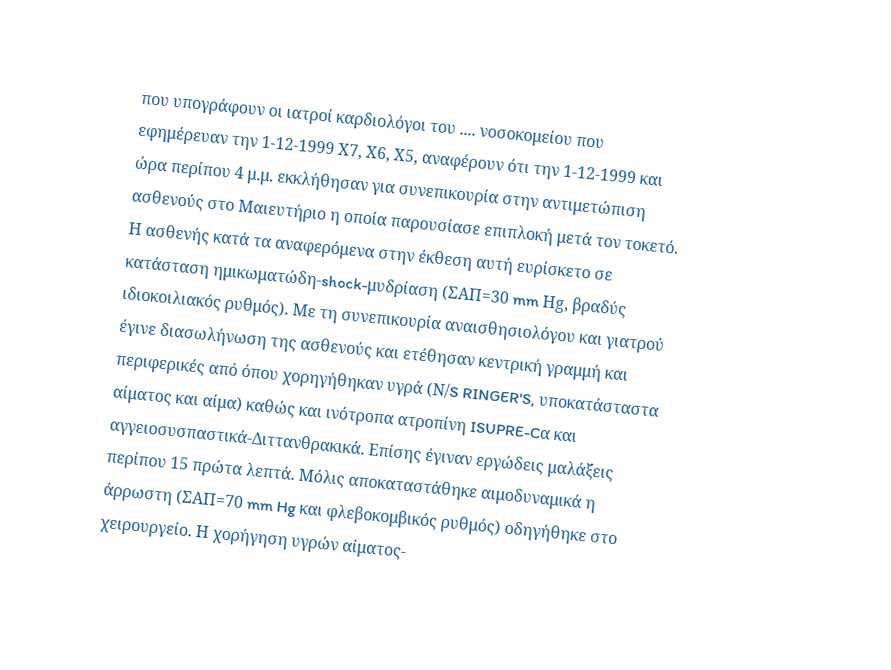που υπογράφουν οι ιατροί καρδιολόγοι του .... νοσοκομείου που εφημέρευαν την 1-12-1999 Χ7, Χ6, Χ5, αναφέρουν ότι την 1-12-1999 και ώρα περίπου 4 μ.μ. εκκλήθησαν για συνεπικουρία στην αντιμετώπιση ασθενούς στο Μαιευτήριο η οποία παρουσίασε επιπλοκή μετά τον τοκετό. Η ασθενής κατά τα αναφερόμενα στην έκθεση αυτή ευρίσκετο σε κατάσταση ημικωματώδη-shock-μυδρίαση (ΣΑΠ=30 mm Ηg, βραδύς ιδιοκοιλιακός ρυθμός). Με τη συνεπικουρία αναισθησιολόγου και γιατρού έγινε διασωλήνωση της ασθενούς και ετέθησαν κεντρική γραμμή και περιφερικές από όπου χορηγήθηκαν υγρά (Ν/S RINGER'S, υποκατάσταστα αίματος και αίμα) καθώς και ινότροπα ατροπίνη ISUPRE-Cα και αγγειοσυσπαστικά-Διττανθρακικά. Επίσης έγιναν εργώδεις μαλάξεις περίπου 15 πρώτα λεπτά. Μόλις αποκαταστάθηκε αιμοδυναμικά η άρρωστη (ΣΑΠ=70 mm Hg και φλεβοκομβικός ρυθμός) οδηγήθηκε στο χειρουργείο. Η χορήγηση υγρών αίματος-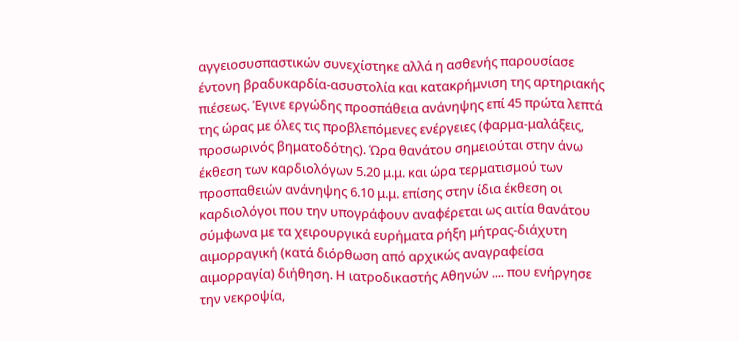αγγειοσυσπαστικών συνεχίστηκε αλλά η ασθενής παρουσίασε έντονη βραδυκαρδία-ασυστολία και κατακρήμνιση της αρτηριακής πιέσεως. Έγινε εργώδης προσπάθεια ανάνηψης επί 45 πρώτα λεπτά της ώρας με όλες τις προβλεπόμενες ενέργειες (φαρμα-μαλάξεις, προσωρινός βηματοδότης). Ώρα θανάτου σημειούται στην άνω έκθεση των καρδιολόγων 5.20 μ.μ. και ώρα τερματισμού των προσπαθειών ανάνηψης 6.10 μ.μ. επίσης στην ίδια έκθεση οι καρδιολόγοι που την υπογράφουν αναφέρεται ως αιτία θανάτου σύμφωνα με τα χειρουργικά ευρήματα ρήξη μήτρας-διάχυτη αιμορραγική (κατά διόρθωση από αρχικώς αναγραφείσα αιμορραγία) διήθηση. Η ιατροδικαστής Αθηνών .... που ενήργησε την νεκροψία,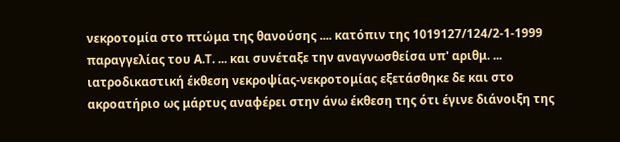νεκροτομία στο πτώμα της θανούσης .... κατόπιν της 1019127/124/2-1-1999 παραγγελίας του Α.Τ. ... και συνέταξε την αναγνωσθείσα υπ' αριθμ. ... ιατροδικαστική έκθεση νεκροψίας-νεκροτομίας εξετάσθηκε δε και στο ακροατήριο ως μάρτυς αναφέρει στην άνω έκθεση της ότι έγινε διάνοιξη της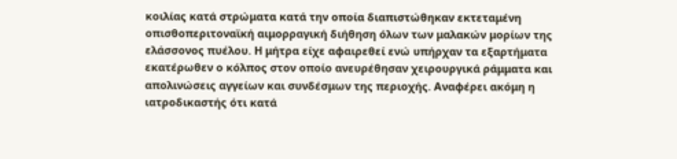κοιλίας κατά στρώματα κατά την οποία διαπιστώθηκαν εκτεταμένη οπισθοπεριτοναϊκή αιμορραγική διήθηση όλων των μαλακών μορίων της ελάσσονος πυέλου. Η μήτρα είχε αφαιρεθεί ενώ υπήρχαν τα εξαρτήματα εκατέρωθεν ο κόλπος στον οποίο ανευρέθησαν χειρουργικά ράμματα και απολινώσεις αγγείων και συνδέσμων της περιοχής. Αναφέρει ακόμη η ιατροδικαστής ότι κατά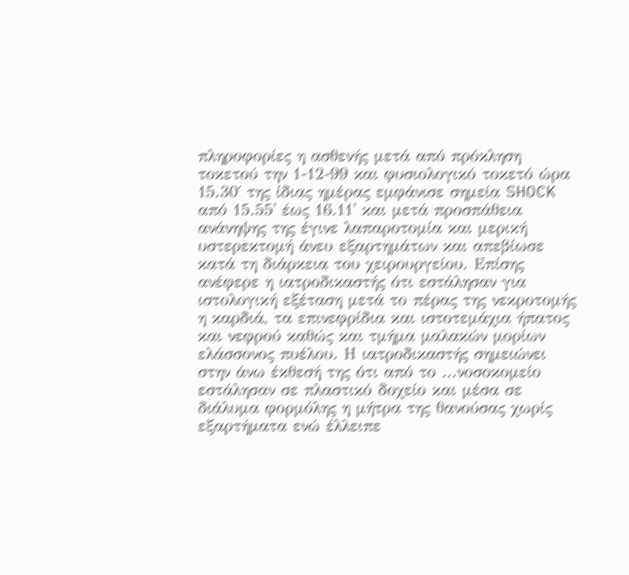πληροφορίες η ασθενής μετά από πρόκληση τοκετού την 1-12-99 και φυσιολογικό τοκετό ώρα 15.30΄ της ίδιας ημέρας εμφάνισε σημεία SHOCK από 15.55' έως 16.11' και μετά προσπάθεια ανάνηψης της έγινε λαπαροτομία και μερική υστερεκτομή άνευ εξαρτημάτων και απεβίωσε κατά τη διάρκεια του χειρουργείου. Επίσης ανέφερε η ιατροδικαστής ότι εστάλησαν για ιστολογική εξέταση μετά το πέρας της νεκροτομής η καρδιά, τα επινεφρίδια και ιστοτεμάχια ήπατος και νεφρού καθώς και τμήμα μαλακών μορίων ελάσσονος πυέλου. Η ιατροδικαστής σημειώνει στην άνω έκθεσή της ότι από το ...νοσοκομείο εστάλησαν σε πλαστικό δοχείο και μέσα σε διάλυμα φορμόλης η μήτρα της θανούσας χωρίς εξαρτήματα ενώ έλλειπε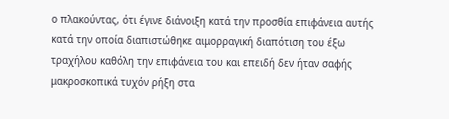ο πλακούντας, ότι έγινε διάνοιξη κατά την προσθία επιφάνεια αυτής κατά την οποία διαπιστώθηκε αιμορραγική διαπότιση του έξω τραχήλου καθόλη την επιφάνεια του και επειδή δεν ήταν σαφής μακροσκοπικά τυχόν ρήξη στα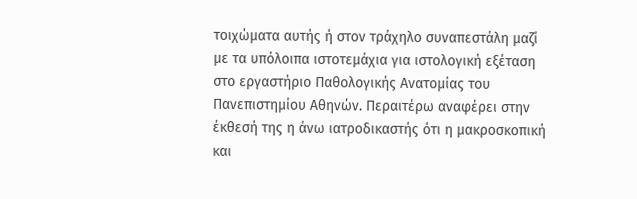τοιχώματα αυτής ή στον τράχηλο συναπεστάλη μαζί με τα υπόλοιπα ιστοτεμάχια για ιστολογική εξέταση στο εργαστήριο Παθολογικής Ανατομίας του Πανεπιστημίου Αθηνών. Περαιτέρω αναφέρει στην έκθεσή της η άνω ιατροδικαστής ότι η μακροσκοπική και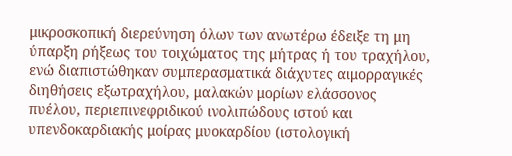μικροσκοπική διερεύνηση όλων των ανωτέρω έδειξε τη μη ύπαρξη ρήξεως του τοιχώματος της μήτρας ή του τραχήλου, ενώ διαπιστώθηκαν συμπερασματικά διάχυτες αιμορραγικές διηθήσεις εξωτραχήλου, μαλακών μορίων ελάσσονος πυέλου, περιεπινεφριδικού ινολιπώδους ιστού και υπενδοκαρδιακής μοίρας μυοκαρδίου (ιστολογική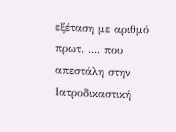εξέταση με αριθμό πρωτ. .... που απεστάλη στην Ιατροδικαστική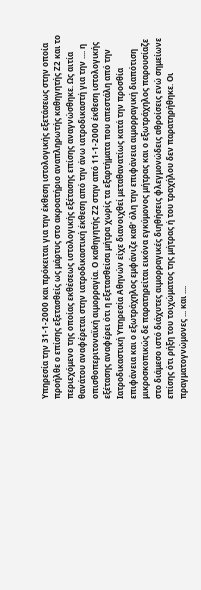Υπηρεσία την 31-1-2000 και πρόκειται για την έκθεση ιστολογικής εξετάσεως στην οποία προήλθε ο επίσης εξετασθείς ως μάρτυς στο ακροατήριο αναπληρωτής καθηγητής Ζ2 και το περιεχόμενο της οποίας εκθέσεως ιστολογικής εξέτασης επίσης αναγνώσθηκε. Ως αιτία θανάτου αναφέρεται στην ιατροδικαστική έκθεση από την άνω ιατροδικαστή για την .... η οπισθοπεριτοναϊκή αιμορραγία. Ο καθηγητής Ζ2 στην από 11-1-2000 έκθεση ιστολογικής εξέτασης αναφέρει ότι η εξετασθείσα μήτρα χωρίς τα εξαρτήματα που απεστάλη από την Ιατροδικαστική Υπηρεσία Αθηνών είχε διανοιχθεί μεταθανατίως κατά την προσθία επιφάνεια και ο εξωτράχηλος εμφάνιζε καθ' όλη την επιφάνεια αιμορραγική διαπότιση μικροσκοπικώς δε παρατηρείται εικόνα εγκύμονος μήτρας και ο εξωτράχηλος παρουσίαζε στο διάμεσο ιστό διάχυτες αιμορραγικές διηθήσεις φλεγμονώδεις αθροίσεις ενώ σημείωνε επίσης ότι ρήξη του τοιχώματος της μήτρας ή του τραχήλου δεν παρατηρήθηκε. Οι πραγματογνώμονες ... και ....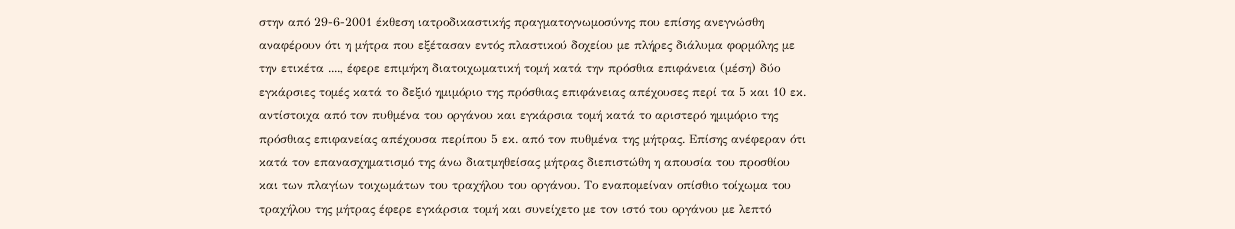στην από 29-6-2001 έκθεση ιατροδικαστικής πραγματογνωμοσύνης που επίσης ανεγνώσθη αναφέρουν ότι η μήτρα που εξέτασαν εντός πλαστικού δοχείου με πλήρες διάλυμα φορμόλης με την ετικέτα ...., έφερε επιμήκη διατοιχωματική τομή κατά την πρόσθια επιφάνεια (μέση) δύο εγκάρσιες τομές κατά το δεξιό ημιμόριο της πρόσθιας επιφάνειας απέχουσες περί τα 5 και 10 εκ. αντίστοιχα από τον πυθμένα του οργάνου και εγκάρσια τομή κατά το αριστερό ημιμόριο της πρόσθιας επιφανείας απέχουσα περίπου 5 εκ. από τον πυθμένα της μήτρας. Επίσης ανέφεραν ότι κατά τον επανασχηματισμό της άνω διατμηθείσας μήτρας διεπιστώθη η απουσία του προσθίου και των πλαγίων τοιχωμάτων του τραχήλου του οργάνου. Το εναπομείναν οπίσθιο τοίχωμα του τραχήλου της μήτρας έφερε εγκάρσια τομή και συνείχετο με τον ιστό του οργάνου με λεπτό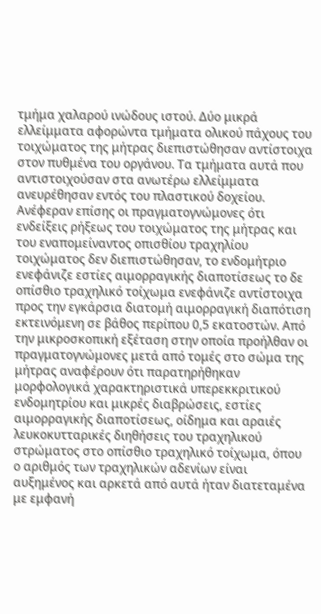τμήμα χαλαρού ινώδους ιστού. Δύο μικρά ελλείμματα αφορώντα τμήματα ολικού πάχους του τοιχώματος της μήτρας διεπιστώθησαν αντίστοιχα στον πυθμένα του οργάνου. Τα τμήματα αυτά που αντιστοιχούσαν στα ανωτέρω ελλείμματα ανευρέθησαν εντός του πλαστικού δοχείου. Ανέφεραν επίσης οι πραγματογνώμονες ότι ενδείξεις ρήξεως του τοιχώματος της μήτρας και του εναπομείναντος οπισθίου τραχηλίου τοιχώματος δεν διεπιστώθησαν, το ενδομήτριο ενεφάνιζε εστίες αιμορραγικής διαποτίσεως το δε οπίσθιο τραχηλικό τοίχωμα ενεφάνιζε αντίστοιχα προς την εγκάρσια διατομή αιμορραγική διαπότιση εκτεινόμενη σε βάθος περίπου 0,5 εκατοστών. Από την μικροσκοπική εξέταση στην οποία προήλθαν οι πραγματογνώμονες μετά από τομές στο σώμα της μήτρας αναφέρουν ότι παρατηρήθηκαν μορφολογικά χαρακτηριστικά υπερεκκριτικού ενδομητρίου και μικρές διαβρώσεις, εστίες αιμορραγικής διαποτίσεως, οίδημα και αραιές λευκοκυτταρικές διηθήσεις του τραχηλικού στρώματος στο οπίσθιο τραχηλικό τοίχωμα, όπου ο αριθμός των τραχηλικών αδενίων είναι αυξημένος και αρκετά από αυτά ήταν διατεταμένα με εμφανή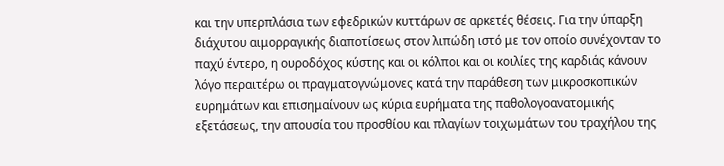και την υπερπλάσια των εφεδρικών κυττάρων σε αρκετές θέσεις. Για την ύπαρξη διάχυτου αιμορραγικής διαποτίσεως στον λιπώδη ιστό με τον οποίο συνέχονταν το παχύ έντερο, η ουροδόχος κύστης και οι κόλποι και οι κοιλίες της καρδιάς κάνουν λόγο περαιτέρω οι πραγματογνώμονες κατά την παράθεση των μικροσκοπικών ευρημάτων και επισημαίνουν ως κύρια ευρήματα της παθολογοανατομικής εξετάσεως, την απουσία του προσθίου και πλαγίων τοιχωμάτων του τραχήλου της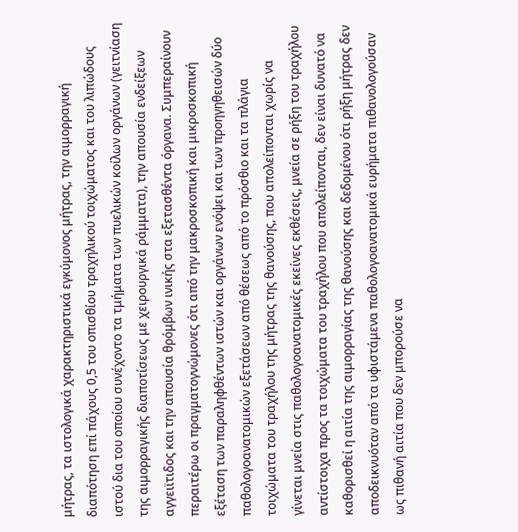μήτρας, τα ιστολογικά χαρακτηριστικά εγκύμονος μήτρας, την αιμορραγική διαπότηση επί πάχους 0,5 του οπισθίου τραχηλικού τοιχώματος και του λιπώδους ιστού δια του οποίου συνέχοντο τα τμήματα των πυελικών κοίλων οργάνων (γειτνίαση της αιμορραγικής διαποτίσεως με χειρουργικά ράμματα), την απουσία ενδείξεων αγγειϊτιδος και την απουσία θρόμβων ινικής στα εξετασθέντα όργανα. Συμπεραίνουν περαιτέρω οι πραγματογνώμονες ότι από την μακροσκοπική και μικροσκοπική εξέταση των παραληφθέντων ιστών και οργάνων ενόψει και των προηγηθεισών δύο παθολογοανατομικών εξετάσεων από θέσεως από το πρόσθιο και τα πλάγια τοιχώματα του τραχήλου της μήτρας της θανούσης, που απολείπονται χωρίς να γίνεται μνεία στις παθολογοανατομικές εκείνες εκθέσεις, μνεία σε ρήξη του τραχήλου αντίστοιχα προς τα τοιχώματα του τραχήλου που απολείπονται, δεν είναι δυνατό να καθορισθεί η αιτία της αιμορραγίας της θανούσης και δεδομένου ότι ρήξη μήτρας δεν αποδεικνυόταν από τα υφιστάμενα παθολογοανατομικά ευρήματα πιθανολογούσαν ως πιθανή αιτία που δεν μπορούσε να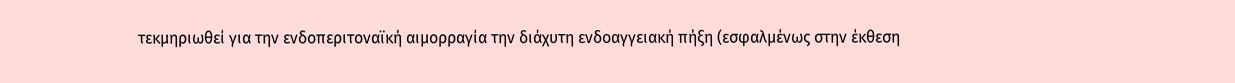τεκμηριωθεί για την ενδοπεριτοναϊκή αιμορραγία την διάχυτη ενδοαγγειακή πήξη (εσφαλμένως στην έκθεση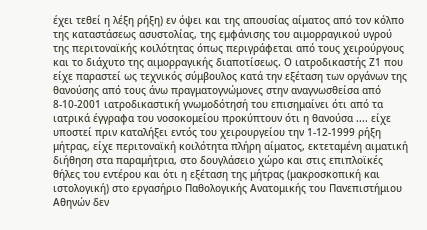έχει τεθεί η λέξη ρήξη) εν όψει και της απουσίας αίματος από τον κόλπο της καταστάσεως ασυστολίας, της εμφάνισης του αιμορραγικού υγρού της περιτοναϊκής κοιλότητας όπως περιγράφεται από τους χειρούργους και το διάχυτο της αιμορραγικής διαποτίσεως. Ο ιατροδικαστής Ζ1 που είχε παραστεί ως τεχνικός σύμβουλος κατά την εξέταση των οργάνων της θανούσης από τους άνω πραγματογνώμονες στην αναγνωσθείσα από 8-10-2001 ιατροδικαστική γνωμοδότησή του επισημαίνει ότι από τα ιατρικά έγγραφα του νοσοκομείου προκύπτουν ότι η θανούσα .... είχε υποστεί πριν καταλήξει εντός του χειρουργείου την 1-12-1999 ρήξη μήτρας, είχε περιτοναϊκή κοιλότητα πλήρη αίματος, εκτεταμένη αιματική διήθηση στα παραμήτρια, στο δουγλάσειο χώρο και στις επιπλοϊκές θήλες του εντέρου και ότι η εξέταση της μήτρας (μακροσκοπική και ιστολογική) στο εργασήριο Παθολογικής Ανατομικής του Πανεπιστήμιου Αθηνών δεν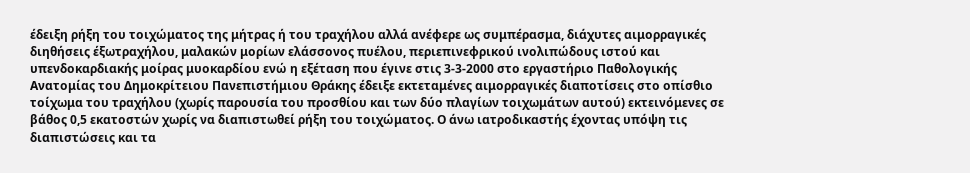έδειξη ρήξη του τοιχώματος της μήτρας ή του τραχήλου αλλά ανέφερε ως συμπέρασμα, διάχυτες αιμορραγικές διηθήσεις έξωτραχήλου, μαλακών μορίων ελάσσονος πυέλου, περιεπινεφρικού ινολιπώδους ιστού και υπενδοκαρδιακής μοίρας μυοκαρδίου ενώ η εξέταση που έγινε στις 3-3-2000 στο εργαστήριο Παθολογικής Ανατομίας του Δημοκρίτειου Πανεπιστήμιου Θράκης έδειξε εκτεταμένες αιμορραγικές διαποτίσεις στο οπίσθιο τοίχωμα του τραχήλου (χωρίς παρουσία του προσθίου και των δύο πλαγίων τοιχωμάτων αυτού) εκτεινόμενες σε βάθος 0,5 εκατοστών χωρίς να διαπιστωθεί ρήξη του τοιχώματος. Ο άνω ιατροδικαστής έχοντας υπόψη τις διαπιστώσεις και τα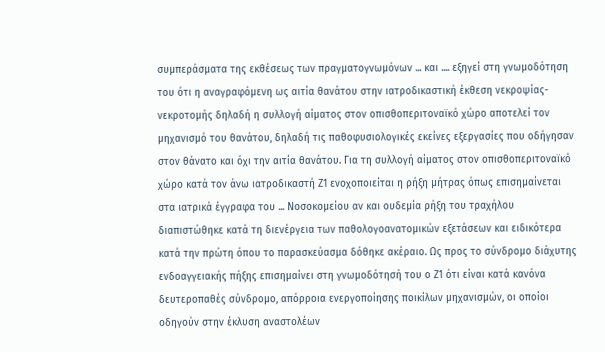συμπεράσματα της εκθέσεως των πραγματογνωμόνων ... και .... εξηγεί στη γνωμοδότηση του ότι η αναγραφόμενη ως αιτία θανάτου στην ιατροδικαστική έκθεση νεκροψίας-νεκροτομής δηλαδή η συλλογή αίματος στον οπισθοπεριτοναϊκό χώρο αποτελεί τον μηχανισμό του θανάτου, δηλαδή τις παθοφυσιολογικές εκείνες εξεργασίες που οδήγησαν στον θάνατο και όχι την αιτία θανάτου. Για τη συλλογή αίματος στον οπισθοπεριτοναϊκό χώρο κατά τον άνω ιατροδικαστή Ζ1 ενοχοποιείται η ρήξη μήτρας όπως επισημαίνεται στα ιατρικά έγγραφα του ... Νοσοκομείου αν και ουδεμία ρήξη του τραχήλου διαπιστώθηκε κατά τη διενέργεια των παθολογοανατομικών εξετάσεων και ειδικότερα κατά την πρώτη όπου το παρασκεύασμα δόθηκε ακέραιο. Ως προς το σύνδρομο διάχυτης ενδοαγγειακής πήξης επισημαίνει στη γνωμοδότησή του ο Ζ1 ότι είναι κατά κανόνα δευτεροπαθές σύνδρομο, απόρροια ενεργοποίησης ποικίλων μηχανισμών, οι οποίοι οδηγούν στην έκλυση αναστολέων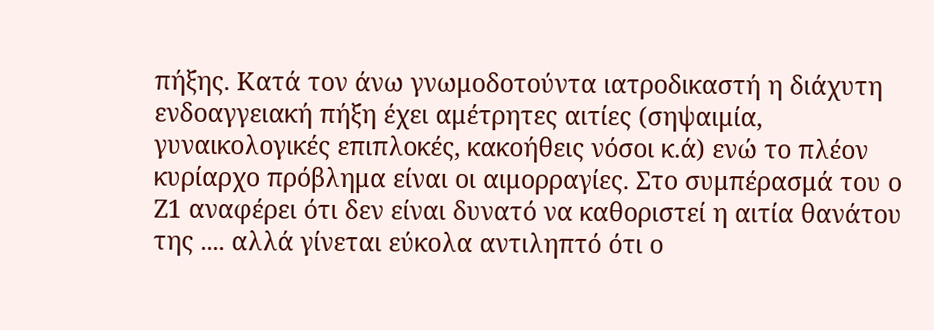πήξης. Κατά τον άνω γνωμοδοτούντα ιατροδικαστή η διάχυτη ενδοαγγειακή πήξη έχει αμέτρητες αιτίες (σηψαιμία, γυναικολογικές επιπλοκές, κακοήθεις νόσοι κ.ά) ενώ το πλέον κυρίαρχο πρόβλημα είναι οι αιμορραγίες. Στο συμπέρασμά του ο Ζ1 αναφέρει ότι δεν είναι δυνατό να καθοριστεί η αιτία θανάτου της .... αλλά γίνεται εύκολα αντιληπτό ότι ο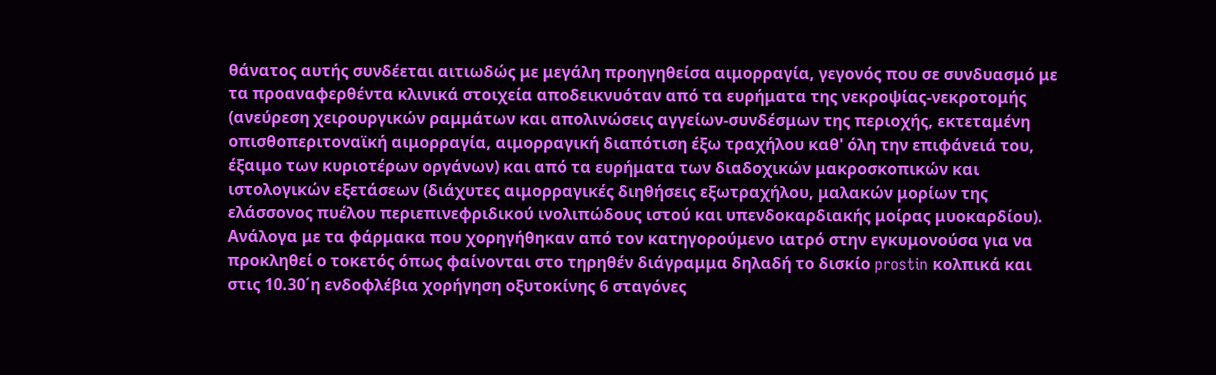θάνατος αυτής συνδέεται αιτιωδώς με μεγάλη προηγηθείσα αιμορραγία, γεγονός που σε συνδυασμό με τα προαναφερθέντα κλινικά στοιχεία αποδεικνυόταν από τα ευρήματα της νεκροψίας-νεκροτομής (ανεύρεση χειρουργικών ραμμάτων και απολινώσεις αγγείων-συνδέσμων της περιοχής, εκτεταμένη οπισθοπεριτοναϊκή αιμορραγία, αιμορραγική διαπότιση έξω τραχήλου καθ' όλη την επιφάνειά του, έξαιμο των κυριοτέρων οργάνων) και από τα ευρήματα των διαδοχικών μακροσκοπικών και ιστολογικών εξετάσεων (διάχυτες αιμορραγικές διηθήσεις εξωτραχήλου, μαλακών μορίων της ελάσσονος πυέλου περιεπινεφριδικού ινολιπώδους ιστού και υπενδοκαρδιακής μοίρας μυοκαρδίου). Ανάλογα με τα φάρμακα που χορηγήθηκαν από τον κατηγορούμενο ιατρό στην εγκυμονούσα για να προκληθεί ο τοκετός όπως φαίνονται στο τηρηθέν διάγραμμα δηλαδή το δισκίο prostin κολπικά και στις 10.30΄η ενδοφλέβια χορήγηση οξυτοκίνης 6 σταγόνες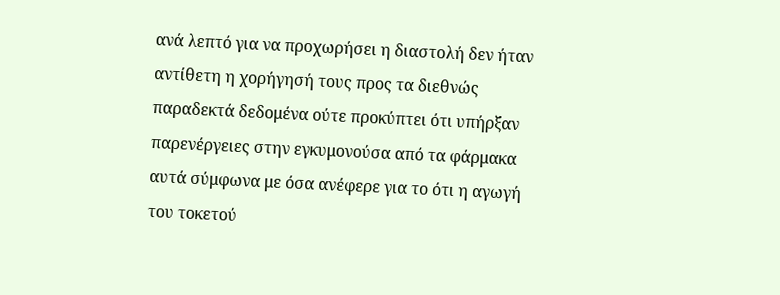ανά λεπτό για να προχωρήσει η διαστολή δεν ήταν αντίθετη η χορήγησή τους προς τα διεθνώς παραδεκτά δεδομένα ούτε προκύπτει ότι υπήρξαν παρενέργειες στην εγκυμονούσα από τα φάρμακα αυτά σύμφωνα με όσα ανέφερε για το ότι η αγωγή του τοκετού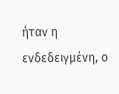ήταν η ενδεδειγμένη, ο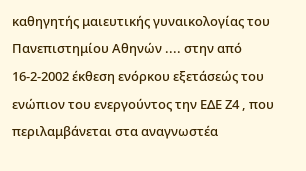καθηγητής μαιευτικής γυναικολογίας του Πανεπιστημίου Αθηνών .... στην από 16-2-2002 έκθεση ενόρκου εξετάσεώς του ενώπιον του ενεργούντος την ΕΔΕ Ζ4 , που περιλαμβάνεται στα αναγνωστέα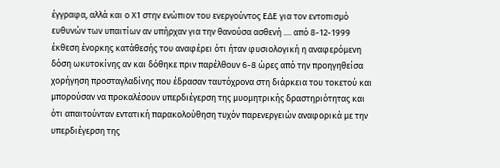έγγραφα, αλλά και ο Χ1 στην ενώπιον του ενεργούντος ΕΔΕ για τον εντοπισμό ευθυνών των υπαιτίων αν υπήρχαν για την θανούσα ασθενή .... από 8-12-1999 έκθεση ένορκης κατάθεσής του αναφέρει ότι ήταν φυσιολογική η αναφερόμενη δόση ωκυτοκίνης αν και δόθηκε πριν παρέλθουν 6-8 ώρες από την προηγηθείσα χορήγηση προσταγλαδίνης που έδρασαν ταυτόχρονα στη διάρκεια του τοκετού και μπορούσαν να προκαλέσουν υπερδιέγερση της μυομητρικής δραστηριότητας και ότι απαιτούνταν εντατική παρακολούθηση τυχόν παρενεργειών αναφορικά με την υπερδιέγερση της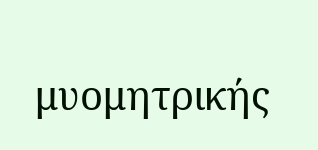μυομητρικής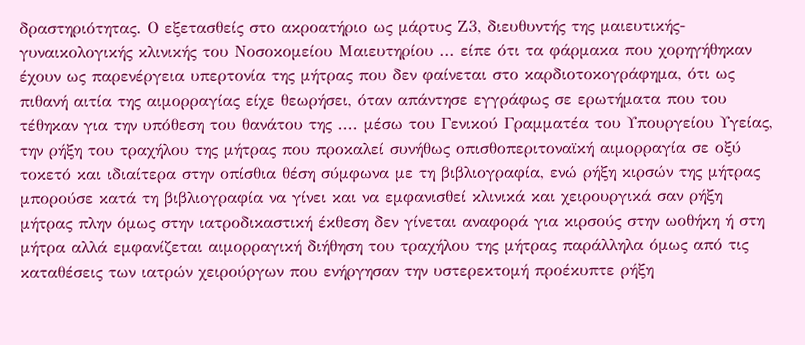δραστηριότητας. Ο εξετασθείς στο ακροατήριο ως μάρτυς Ζ3, διευθυντής της μαιευτικής-γυναικολογικής κλινικής του Νοσοκομείου Μαιευτηρίου ... είπε ότι τα φάρμακα που χορηγήθηκαν έχουν ως παρενέργεια υπερτονία της μήτρας που δεν φαίνεται στο καρδιοτοκογράφημα, ότι ως πιθανή αιτία της αιμορραγίας είχε θεωρήσει, όταν απάντησε εγγράφως σε ερωτήματα που του τέθηκαν για την υπόθεση του θανάτου της .... μέσω του Γενικού Γραμματέα του Υπουργείου Υγείας, την ρήξη του τραχήλου της μήτρας που προκαλεί συνήθως οπισθοπεριτοναϊκή αιμορραγία σε οξύ τοκετό και ιδιαίτερα στην οπίσθια θέση σύμφωνα με τη βιβλιογραφία, ενώ ρήξη κιρσών της μήτρας μπορούσε κατά τη βιβλιογραφία να γίνει και να εμφανισθεί κλινικά και χειρουργικά σαν ρήξη μήτρας πλην όμως στην ιατροδικαστική έκθεση δεν γίνεται αναφορά για κιρσούς στην ωοθήκη ή στη μήτρα αλλά εμφανίζεται αιμορραγική διήθηση του τραχήλου της μήτρας παράλληλα όμως από τις καταθέσεις των ιατρών χειρούργων που ενήργησαν την υστερεκτομή προέκυπτε ρήξη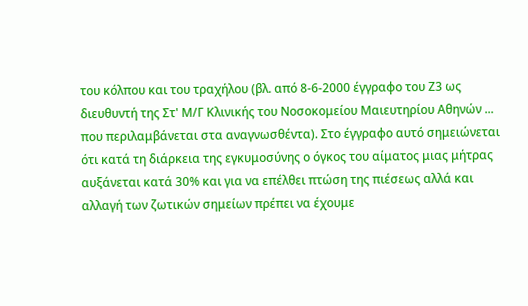του κόλπου και του τραχήλου (βλ. από 8-6-2000 έγγραφο του Ζ3 ως διευθυντή της Στ' Μ/Γ Κλινικής του Νοσοκομείου Μαιευτηρίου Αθηνών ... που περιλαμβάνεται στα αναγνωσθέντα). Στο έγγραφο αυτό σημειώνεται ότι κατά τη διάρκεια της εγκυμοσύνης ο όγκος του αίματος μιας μήτρας αυξάνεται κατά 30% και για να επέλθει πτώση της πιέσεως αλλά και αλλαγή των ζωτικών σημείων πρέπει να έχουμε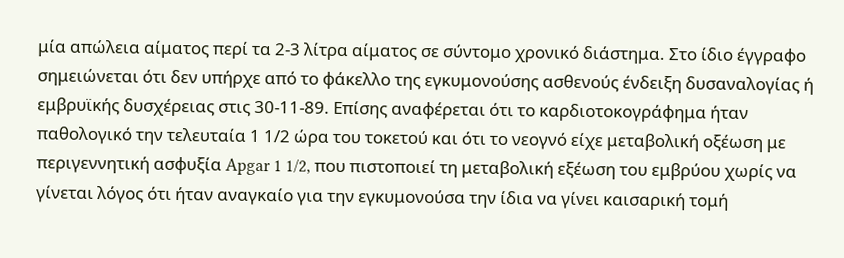μία απώλεια αίματος περί τα 2-3 λίτρα αίματος σε σύντομο χρονικό διάστημα. Στο ίδιο έγγραφο σημειώνεται ότι δεν υπήρχε από το φάκελλο της εγκυμονούσης ασθενούς ένδειξη δυσαναλογίας ή εμβρυϊκής δυσχέρειας στις 30-11-89. Επίσης αναφέρεται ότι το καρδιoτοκογράφημα ήταν παθολογικό την τελευταία 1 1/2 ώρα του τοκετού και ότι το νεογνό είχε μεταβολική οξέωση με περιγεννητική ασφυξία Apgar 1 1/2, που πιστοποιεί τη μεταβολική εξέωση του εμβρύου χωρίς να γίνεται λόγος ότι ήταν αναγκαίο για την εγκυμονούσα την ίδια να γίνει καισαρική τομή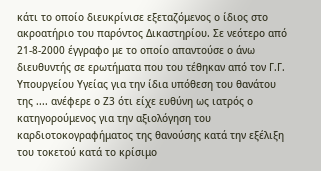κάτι το οποίο διευκρίνισε εξεταζόμενος ο ίδιος στο ακροατήριο του παρόντος Δικαστηρίου. Σε νεότερο από 21-8-2000 έγγραφο με το οποίο απαντούσε ο άνω διευθυντής σε ερωτήματα που του τέθηκαν από τον Γ.Γ. Υπουργείου Υγείας για την ίδια υπόθεση του θανάτου της .... ανέφερε ο Ζ3 ότι είχε ευθύνη ως ιατρός ο κατηγορούμενος για την αξιολόγηση του καρδιοτοκογραφήματος της θανούσης κατά την εξέλιξη του τοκετού κατά το κρίσιμο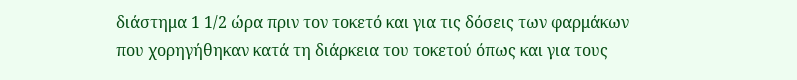διάστημα 1 1/2 ώρα πριν τον τοκετό και για τις δόσεις των φαρμάκων που χορηγήθηκαν κατά τη διάρκεια του τοκετού όπως και για τους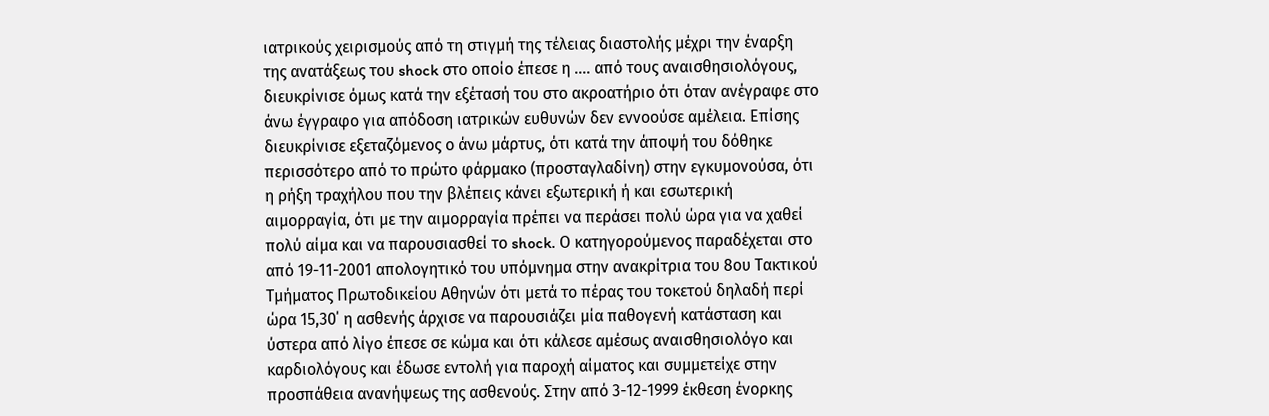ιατρικούς χειρισμούς από τη στιγμή της τέλειας διαστολής μέχρι την έναρξη της ανατάξεως του shock στο οποίο έπεσε η .... από τους αναισθησιολόγους, διευκρίνισε όμως κατά την εξέτασή του στο ακροατήριο ότι όταν ανέγραφε στο άνω έγγραφο για απόδοση ιατρικών ευθυνών δεν εννοούσε αμέλεια. Επίσης διευκρίνισε εξεταζόμενος ο άνω μάρτυς, ότι κατά την άποψή του δόθηκε περισσότερο από το πρώτο φάρμακο (προσταγλαδίνη) στην εγκυμονούσα, ότι η ρήξη τραχήλου που την βλέπεις κάνει εξωτερική ή και εσωτερική αιμορραγία, ότι με την αιμορραγία πρέπει να περάσει πολύ ώρα για να χαθεί πολύ αίμα και να παρουσιασθεί το shock. Ο κατηγορούμενος παραδέχεται στο από 19-11-2001 απολογητικό του υπόμνημα στην ανακρίτρια του 8ου Τακτικού Τμήματος Πρωτοδικείου Αθηνών ότι μετά το πέρας του τοκετού δηλαδή περί ώρα 15,30΄ η ασθενής άρχισε να παρουσιάζει μία παθογενή κατάσταση και ύστερα από λίγο έπεσε σε κώμα και ότι κάλεσε αμέσως αναισθησιολόγο και καρδιολόγους και έδωσε εντολή για παροχή αίματος και συμμετείχε στην προσπάθεια ανανήψεως της ασθενούς. Στην από 3-12-1999 έκθεση ένορκης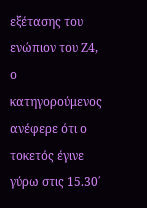εξέτασης του ενώπιον του Ζ4, ο κατηγορούμενος ανέφερε ότι ο τοκετός έγινε γύρω στις 15.30΄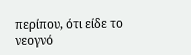περίπου, ότι είδε το νεογνό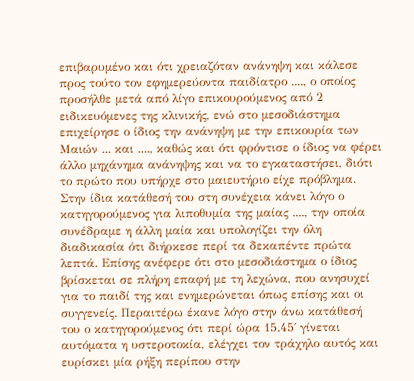επιβαρυμένο και ότι χρειαζόταν ανάνηψη και κάλεσε προς τούτο τον εφημερεύοντα παιδίατρο ...., ο οποίος προσήλθε μετά από λίγο επικουρούμενος από 2 ειδικευόμενες της κλινικής, ενώ στο μεσοδιάστημα επιχείρησε ο ίδιος την ανάνηψη με την επικουρία των Μαιών ... και ...., καθώς και ότι φρόντισε ο ίδιος να φέρει άλλο μηχάνημα ανάνηψης και να το εγκαταστήσει, διότι το πρώτο που υπήρχε στο μαιευτήριο είχε πρόβλημα. Στην ίδια κατάθεσή του στη συνέχεια κάνει λόγο ο κατηγορούμενος για λιποθυμία της μαίας ...., την οποία συνέδραμε η άλλη μαία και υπολογίζει την όλη διαδικασία ότι διήρκεσε περί τα δεκαπέντε πρώτα λεπτά. Επίσης ανέφερε ότι στο μεσοδιάστημα ο ίδιος βρίσκεται σε πλήρη επαφή με τη λεχώνα, που ανησυχεί για το παιδί της και ενημερώνεται όπως επίσης και οι συγγενείς. Περαιτέρω έκανε λόγο στην άνω κατάθεσή του ο κατηγορούμενος ότι περί ώρα 15.45΄ γίνεται αυτόματα η υστεροτοκία, ελέγχει τον τράχηλο αυτός και ευρίσκει μία ρήξη περίπου στην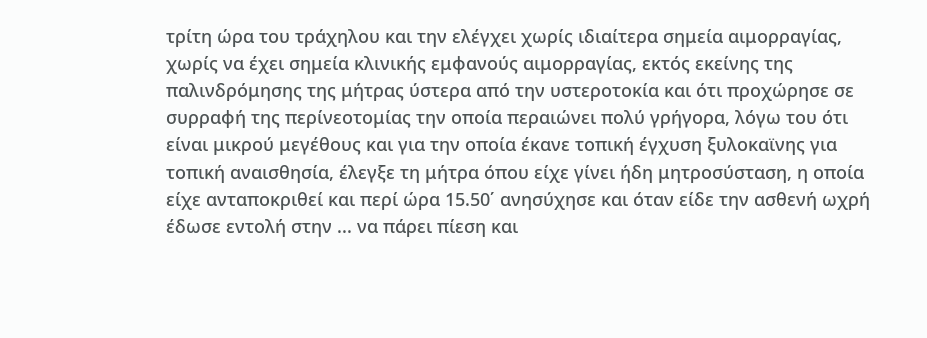τρίτη ώρα του τράχηλου και την ελέγχει χωρίς ιδιαίτερα σημεία αιμορραγίας, χωρίς να έχει σημεία κλινικής εμφανούς αιμορραγίας, εκτός εκείνης της παλινδρόμησης της μήτρας ύστερα από την υστεροτοκία και ότι προχώρησε σε συρραφή της περίνεοτομίας την οποία περαιώνει πολύ γρήγορα, λόγω του ότι είναι μικρού μεγέθους και για την οποία έκανε τοπική έγχυση ξυλοκαϊνης για τοπική αναισθησία, έλεγξε τη μήτρα όπου είχε γίνει ήδη μητροσύσταση, η οποία είχε ανταποκριθεί και περί ώρα 15.50΄ ανησύχησε και όταν είδε την ασθενή ωχρή έδωσε εντολή στην ... να πάρει πίεση και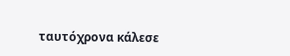ταυτόχρονα κάλεσε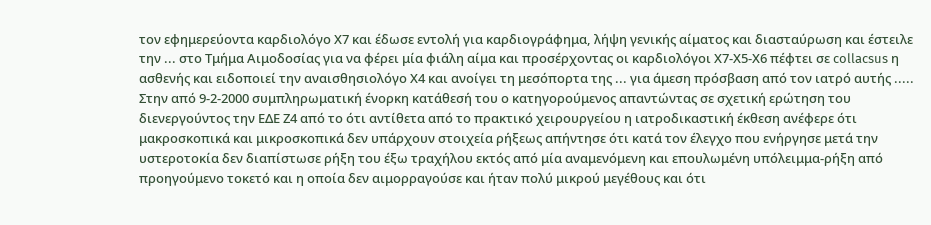τον εφημερεύοντα καρδιολόγο Χ7 και έδωσε εντολή για καρδιογράφημα, λήψη γενικής αίματος και διασταύρωση και έστειλε την ... στο Τμήμα Αιμοδοσίας για να φέρει μία φιάλη αίμα και προσέρχοντας οι καρδιολόγοι Χ7-Χ5-Χ6 πέφτει σε collacsus η ασθενής και ειδοποιεί την αναισθησιολόγο Χ4 και ανοίγει τη μεσόπορτα της ... για άμεση πρόσβαση από τον ιατρό αυτής ..... Στην από 9-2-2000 συμπληρωματική ένορκη κατάθεσή του ο κατηγορούμενος απαντώντας σε σχετική ερώτηση του διενεργούντος την ΕΔΕ Ζ4 από το ότι αντίθετα από το πρακτικό χειρουργείου η ιατροδικαστική έκθεση ανέφερε ότι μακροσκοπικά και μικροσκοπικά δεν υπάρχουν στοιχεία ρήξεως απήντησε ότι κατά τον έλεγχο που ενήργησε μετά την υστεροτοκία δεν διαπίστωσε ρήξη του έξω τραχήλου εκτός από μία αναμενόμενη και επουλωμένη υπόλειμμα-ρήξη από προηγούμενο τοκετό και η οποία δεν αιμορραγούσε και ήταν πολύ μικρού μεγέθους και ότι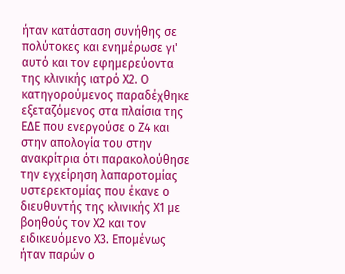ήταν κατάσταση συνήθης σε πολύτοκες και ενημέρωσε γι' αυτό και τον εφημερεύοντα της κλινικής ιατρό Χ2. Ο κατηγορούμενος παραδέχθηκε εξεταζόμενος στα πλαίσια της ΕΔΕ που ενεργούσε ο Ζ4 και στην απολογία του στην ανακρίτρια ότι παρακολούθησε την εγχείρηση λαπαροτομίας υστερεκτομίας που έκανε ο διευθυντής της κλινικής Χ1 με βοηθούς τον Χ2 και τον ειδικευόμενο Χ3. Επομένως ήταν παρών ο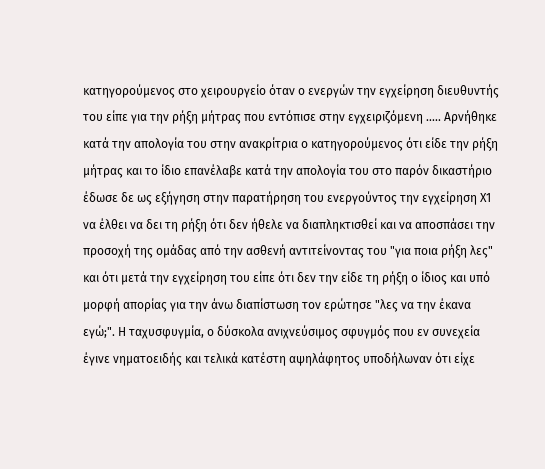κατηγορούμενος στο χειρουργείο όταν ο ενεργών την εγχείρηση διευθυντής του είπε για την ρήξη μήτρας που εντόπισε στην εγχειριζόμενη ..... Αρνήθηκε κατά την απολογία του στην ανακρίτρια ο κατηγορούμενος ότι είδε την ρήξη μήτρας και το ίδιο επανέλαβε κατά την απολογία του στο παρόν δικαστήριο έδωσε δε ως εξήγηση στην παρατήρηση του ενεργούντος την εγχείρηση Χ1 να έλθει να δει τη ρήξη ότι δεν ήθελε να διαπληκτισθεί και να αποσπάσει την προσοχή της ομάδας από την ασθενή αντιτείνοντας του "για ποια ρήξη λες" και ότι μετά την εγχείρηση του είπε ότι δεν την είδε τη ρήξη ο ίδιος και υπό μορφή απορίας για την άνω διαπίστωση τον ερώτησε "λες να την έκανα εγώ;". Η ταχυσφυγμία, ο δύσκολα ανιχνεύσιμος σφυγμός που εν συνεχεία έγινε νηματοειδής και τελικά κατέστη αψηλάφητος υποδήλωναν ότι είχε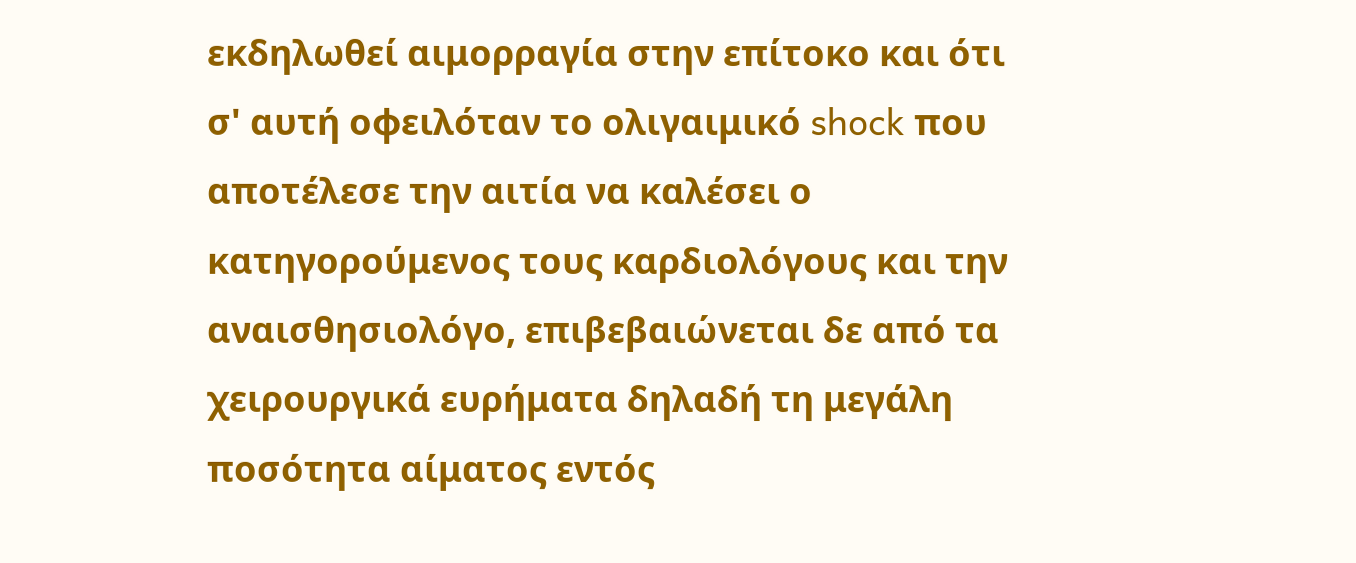εκδηλωθεί αιμορραγία στην επίτοκο και ότι σ' αυτή οφειλόταν το ολιγαιμικό shock που αποτέλεσε την αιτία να καλέσει ο κατηγορούμενος τους καρδιολόγους και την αναισθησιολόγο, επιβεβαιώνεται δε από τα χειρουργικά ευρήματα δηλαδή τη μεγάλη ποσότητα αίματος εντός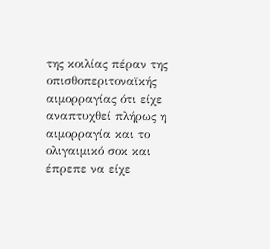της κοιλίας πέραν της οπισθοπεριτοναϊκής αιμορραγίας ότι είχε αναπτυχθεί πλήρως η αιμορραγία και το ολιγαιμικό σοκ και έπρεπε να είχε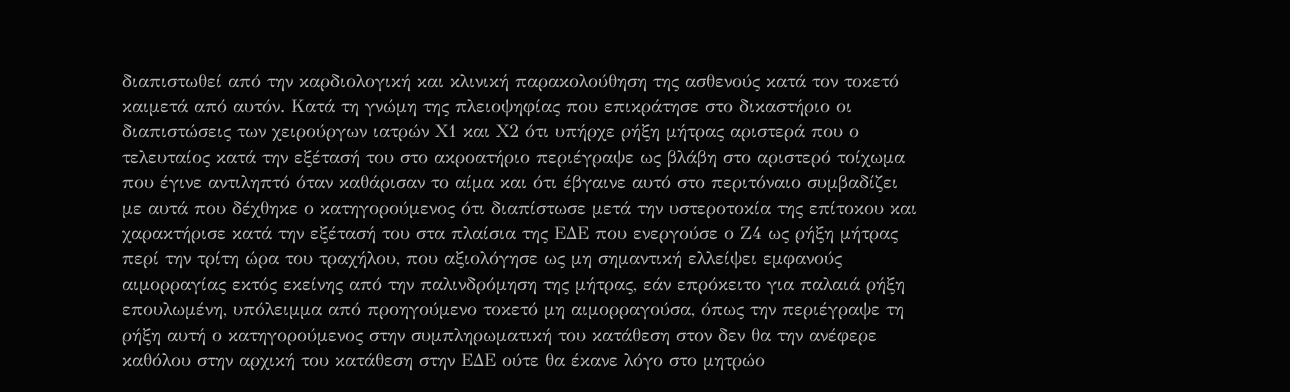διαπιστωθεί από την καρδιολογική και κλινική παρακολούθηση της ασθενούς κατά τον τοκετό καιμετά από αυτόν. Κατά τη γνώμη της πλειοψηφίας που επικράτησε στο δικαστήριο οι διαπιστώσεις των χειρούργων ιατρών Χ1 και Χ2 ότι υπήρχε ρήξη μήτρας αριστερά που ο τελευταίος κατά την εξέτασή του στο ακροατήριο περιέγραψε ως βλάβη στο αριστερό τοίχωμα που έγινε αντιληπτό όταν καθάρισαν το αίμα και ότι έβγαινε αυτό στο περιτόναιο συμβαδίζει με αυτά που δέχθηκε ο κατηγορούμενος ότι διαπίστωσε μετά την υστεροτοκία της επίτοκου και χαρακτήρισε κατά την εξέτασή του στα πλαίσια της ΕΔΕ που ενεργούσε ο Ζ4 ως ρήξη μήτρας περί την τρίτη ώρα του τραχήλου, που αξιολόγησε ως μη σημαντική ελλείψει εμφανούς αιμορραγίας εκτός εκείνης από την παλινδρόμηση της μήτρας, εάν επρόκειτο για παλαιά ρήξη επουλωμένη, υπόλειμμα από προηγούμενο τοκετό μη αιμορραγούσα, όπως την περιέγραψε τη ρήξη αυτή ο κατηγορούμενος στην συμπληρωματική του κατάθεση στον δεν θα την ανέφερε καθόλου στην αρχική του κατάθεση στην ΕΔΕ ούτε θα έκανε λόγο στο μητρώο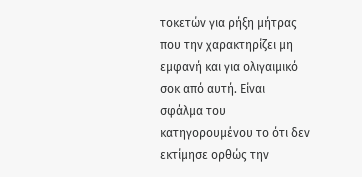τοκετών για ρήξη μήτρας που την χαρακτηρίζει μη εμφανή και για ολιγαιμικό σοκ από αυτή. Είναι σφάλμα του κατηγορουμένου το ότι δεν εκτίμησε ορθώς την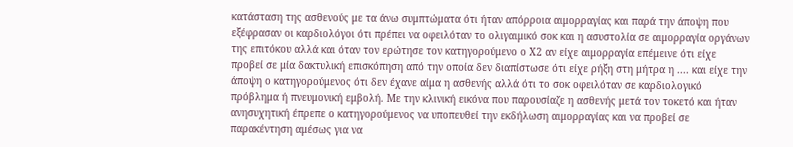κατάσταση της ασθενούς με τα άνω συμπτώματα ότι ήταν απόρροια αιμορραγίας και παρά την άποψη που εξέφρασαν οι καρδιολόγοι ότι πρέπει να οφειλόταν το ολιγαιμικό σοκ και η ασυστολία σε αιμορραγία οργάνων της επιτόκου αλλά και όταν τον ερώτησε τον κατηγορούμενο ο Χ2 αν είχε αιμορραγία επέμεινε ότι είχε προβεί σε μία δακτυλική επισκόπηση από την οποία δεν διαπίστωσε ότι είχε ρήξη στη μήτρα η .... και είχε την άποψη ο κατηγορούμενος ότι δεν έχανε αίμα η ασθενής αλλά ότι το σοκ οφειλόταν σε καρδιολογικό πρόβλημα ή πνευμονική εμβολή. Με την κλινική εικόνα που παρουσίαζε η ασθενής μετά τον τοκετό και ήταν ανησυχητική έπρεπε ο κατηγορούμενος να υποπευθεί την εκδήλωση αιμορραγίας και να προβεί σε παρακέντηση αμέσως για να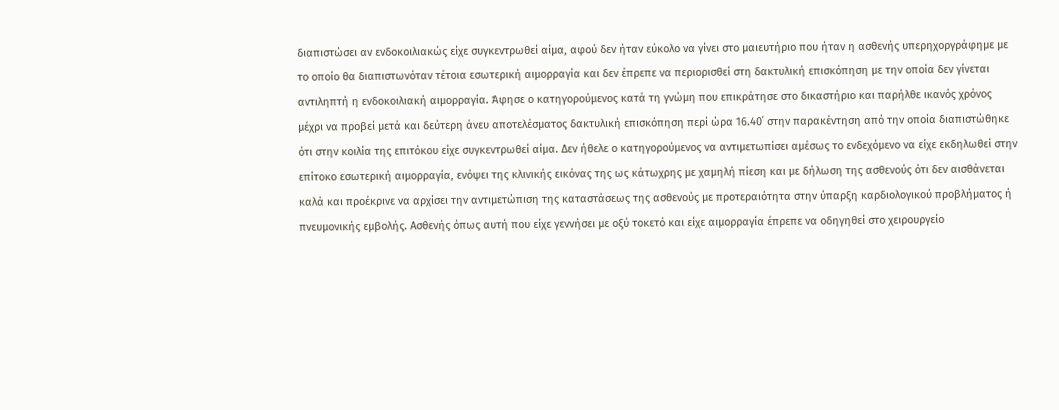διαπιστώσει αν ενδοκοιλιακώς είχε συγκεντρωθεί αίμα, αφού δεν ήταν εύκολο να γίνει στο μαιευτήριο που ήταν η ασθενής υπερηχοργράφημε με το οποίο θα διαπιστωνόταν τέτοια εσωτερική αιμορραγία και δεν έπρεπε να περιορισθεί στη δακτυλική επισκόπηση με την οποία δεν γίνεται αντιληπτή η ενδοκοιλιακή αιμορραγία. Άφησε ο κατηγορούμενος κατά τη γνώμη που επικράτησε στο δικαστήριο και παρήλθε ικανός χρόνος μέχρι να προβεί μετά και δεύτερη άνευ αποτελέσματος δακτυλική επισκόπηση περί ώρα 16.40΄ στην παρακέντηση από την οποία διαπιστώθηκε ότι στην κοιλία της επιτόκου είχε συγκεντρωθεί αίμα. Δεν ήθελε ο κατηγορούμενος να αντιμετωπίσει αμέσως το ενδεχόμενο να είχε εκδηλωθεί στην επίτοκο εσωτερική αιμορραγία, ενόψει της κλινικής εικόνας της ως κάτωχρης με χαμηλή πίεση και με δήλωση της ασθενούς ότι δεν αισθάνεται καλά και προέκρινε να αρχίσει την αντιμετώπιση της καταστάσεως της ασθενούς με προτεραιότητα στην ύπαρξη καρδιολογικού προβλήματος ή πνευμονικής εμβολής. Ασθενής όπως αυτή που είχε γεννήσει με οξύ τοκετό και είχε αιμορραγία έπρεπε να οδηγηθεί στο χειρουργείο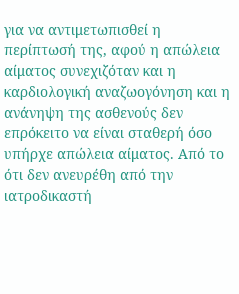για να αντιμετωπισθεί η περίπτωσή της, αφού η απώλεια αίματος συνεχιζόταν και η καρδιολογική αναζωογόνηση και η ανάνηψη της ασθενούς δεν επρόκειτο να είναι σταθερή όσο υπήρχε απώλεια αίματος. Από το ότι δεν ανευρέθη από την ιατροδικαστή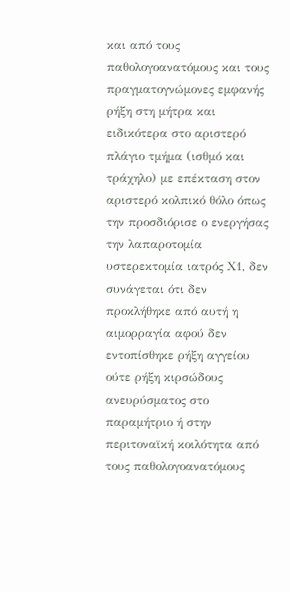και από τους παθολογοανατόμους και τους πραγματογνώμονες εμφανής ρήξη στη μήτρα και ειδικότερα στο αριστερό πλάγιο τμήμα (ισθμό και τράχηλο) με επέκταση στον αριστερό κολπικό θόλο όπως την προσδιόρισε ο ενεργήσας την λαπαροτομία υστερεκτομία ιατρός Χ1, δεν συνάγεται ότι δεν προκλήθηκε από αυτή η αιμορραγία αφού δεν εντοπίσθηκε ρήξη αγγείου ούτε ρήξη κιρσώδους ανευρύσματος στο παραμήτριο ή στην περιτοναϊκή κοιλότητα από τους παθολογοανατόμους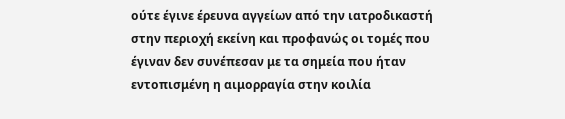ούτε έγινε έρευνα αγγείων από την ιατροδικαστή στην περιοχή εκείνη και προφανώς οι τομές που έγιναν δεν συνέπεσαν με τα σημεία που ήταν εντοπισμένη η αιμορραγία στην κοιλία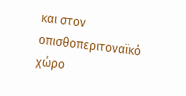και στον οπισθοπεριτοναϊκό χώρο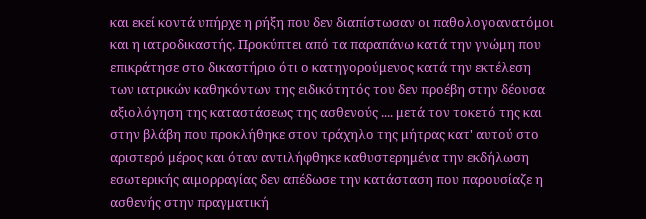και εκεί κοντά υπήρχε η ρήξη που δεν διαπίστωσαν οι παθολογοανατόμοι και η ιατροδικαστής. Προκύπτει από τα παραπάνω κατά την γνώμη που επικράτησε στο δικαστήριο ότι ο κατηγορούμενος κατά την εκτέλεση των ιατρικών καθηκόντων της ειδικότητός του δεν προέβη στην δέουσα αξιολόγηση της καταστάσεως της ασθενούς .... μετά τον τοκετό της και στην βλάβη που προκλήθηκε στον τράχηλο της μήτρας κατ' αυτού στο αριστερό μέρος και όταν αντιλήφθηκε καθυστερημένα την εκδήλωση εσωτερικής αιμορραγίας δεν απέδωσε την κατάσταση που παρουσίαζε η ασθενής στην πραγματική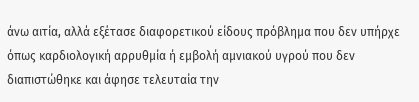άνω αιτία, αλλά εξέτασε διαφορετικού είδους πρόβλημα που δεν υπήρχε όπως καρδιολογική αρρυθμία ή εμβολή αμνιακού υγρού που δεν διαπιστώθηκε και άφησε τελευταία την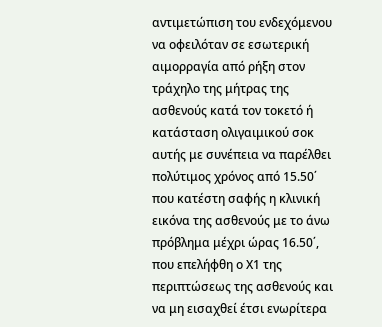αντιμετώπιση του ενδεχόμενου να οφειλόταν σε εσωτερική αιμορραγία από ρήξη στον τράχηλο της μήτρας της ασθενούς κατά τον τοκετό ή κατάσταση ολιγαιμικού σοκ αυτής με συνέπεια να παρέλθει πολύτιμος χρόνος από 15.50΄ που κατέστη σαφής η κλινική εικόνα της ασθενούς με το άνω πρόβλημα μέχρι ώρας 16.50΄, που επελήφθη ο Χ1 της περιπτώσεως της ασθενούς και να μη εισαχθεί έτσι ενωρίτερα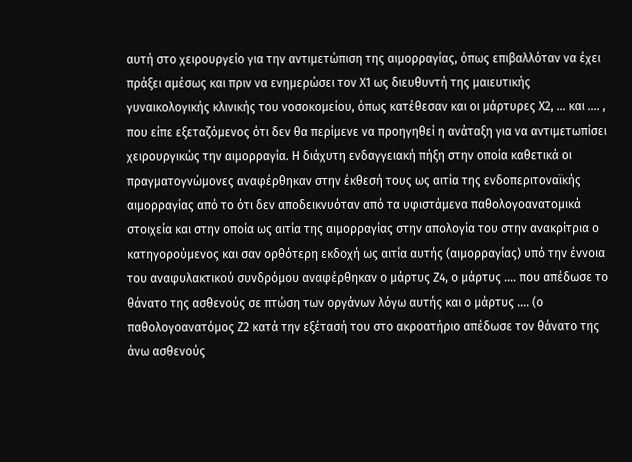αυτή στο χειρουργείο για την αντιμετώπιση της αιμορραγίας, όπως επιβαλλόταν να έχει πράξει αμέσως και πριν να ενημερώσει τον Χ1 ως διευθυντή της μαιευτικής γυναικολογικής κλινικής του νοσοκομείου, όπως κατέθεσαν και οι μάρτυρες Χ2, ... και .... , που είπε εξεταζόμενος ότι δεν θα περίμενε να προηγηθεί η ανάταξη για να αντιμετωπίσει χειρουργικώς την αιμορραγία. Η διάχυτη ενδαγγειακή πήξη στην οποία καθετικά οι πραγματογνώμονες αναφέρθηκαν στην έκθεσή τους ως αιτία της ενδοπεριτοναϊκής αιμορραγίας από το ότι δεν αποδεικνυόταν από τα υφιστάμενα παθολογοανατομικά στοιχεία και στην οποία ως αιτία της αιμορραγίας στην απολογία του στην ανακρίτρια ο κατηγορούμενος και σαν ορθότερη εκδοχή ως αιτία αυτής (αιμορραγίας) υπό την έννοια του αναφυλακτικού συνδρόμου αναφέρθηκαν ο μάρτυς Ζ4, ο μάρτυς .... που απέδωσε το θάνατο της ασθενούς σε πτώση των οργάνων λόγω αυτής και ο μάρτυς .... (ο παθολογοανατόμος Ζ2 κατά την εξέτασή του στο ακροατήριο απέδωσε τον θάνατο της άνω ασθενούς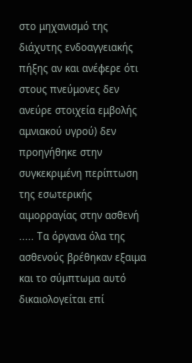στο μηχανισμό της διάχυτης ενδοαγγειακής πήξης αν και ανέφερε ότι στους πνεύμονες δεν ανεύρε στοιχεία εμβολής αμνιακού υγρού) δεν προηγήθηκε στην συγκεκριμένη περίπτωση της εσωτερικής αιμορραγίας στην ασθενή ..... Τα όργανα όλα της ασθενούς βρέθηκαν εξαιμα και το σύμπτωμα αυτό δικαιολογείται επί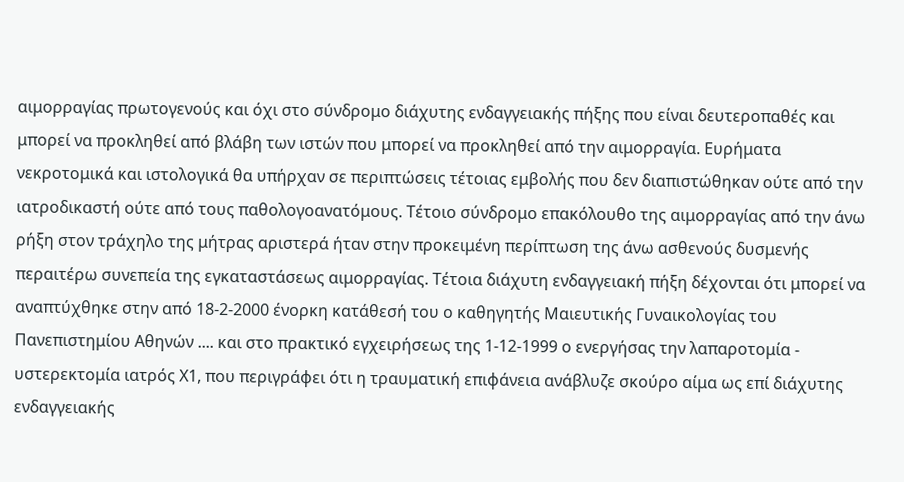αιμορραγίας πρωτογενούς και όχι στο σύνδρομο διάχυτης ενδαγγειακής πήξης που είναι δευτεροπαθές και μπορεί να προκληθεί από βλάβη των ιστών που μπορεί να προκληθεί από την αιμορραγία. Ευρήματα νεκροτομικά και ιστολογικά θα υπήρχαν σε περιπτώσεις τέτοιας εμβολής που δεν διαπιστώθηκαν ούτε από την ιατροδικαστή ούτε από τους παθολογοανατόμους. Τέτοιο σύνδρομο επακόλουθο της αιμορραγίας από την άνω ρήξη στον τράχηλο της μήτρας αριστερά ήταν στην προκειμένη περίπτωση της άνω ασθενούς δυσμενής περαιτέρω συνεπεία της εγκαταστάσεως αιμορραγίας. Τέτοια διάχυτη ενδαγγειακή πήξη δέχονται ότι μπορεί να αναπτύχθηκε στην από 18-2-2000 ένορκη κατάθεσή του ο καθηγητής Μαιευτικής Γυναικολογίας του Πανεπιστημίου Αθηνών .... και στο πρακτικό εγχειρήσεως της 1-12-1999 ο ενεργήσας την λαπαροτομία - υστερεκτομία ιατρός Χ1, που περιγράφει ότι η τραυματική επιφάνεια ανάβλυζε σκούρο αίμα ως επί διάχυτης ενδαγγειακής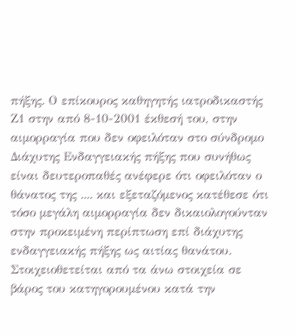πήξης. Ο επίκουρος καθηγητής ιατροδικαστής Ζ1 στην από 8-10-2001 έκθεσή του, στην αιμορραγία που δεν οφειλόταν στο σύνδρομο Διάχυτης Ενδαγγειακής πήξης που συνήθως είναι δευτεροπαθές ανέφερε ότι οφειλόταν ο θάνατος της .... και εξεταζόμενος κατέθεσε ότι τόσο μεγάλη αιμορραγία δεν δικαιολογούνταν στην προκειμένη περίπτωση επί διάχυτης ενδαγγειακής πήξης ως αιτίας θανάτου. Στοιχειοθετείται από τα άνω στοιχεία σε βάρος του κατηγορουμένου κατά την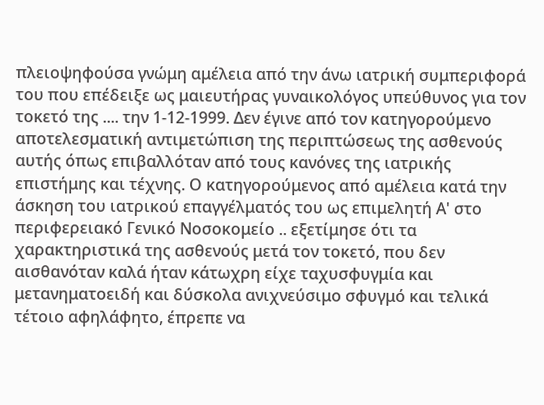πλειοψηφούσα γνώμη αμέλεια από την άνω ιατρική συμπεριφορά του που επέδειξε ως μαιευτήρας γυναικολόγος υπεύθυνος για τον τοκετό της .... την 1-12-1999. Δεν έγινε από τον κατηγορούμενο αποτελεσματική αντιμετώπιση της περιπτώσεως της ασθενούς αυτής όπως επιβαλλόταν από τους κανόνες της ιατρικής επιστήμης και τέχνης. Ο κατηγορούμενος από αμέλεια κατά την άσκηση του ιατρικού επαγγέλματός του ως επιμελητή Α' στο περιφερειακό Γενικό Νοσοκομείο .. εξετίμησε ότι τα χαρακτηριστικά της ασθενούς μετά τον τοκετό, που δεν αισθανόταν καλά ήταν κάτωχρη είχε ταχυσφυγμία και μετανηματοειδή και δύσκολα ανιχνεύσιμο σφυγμό και τελικά τέτοιο αφηλάφητο, έπρεπε να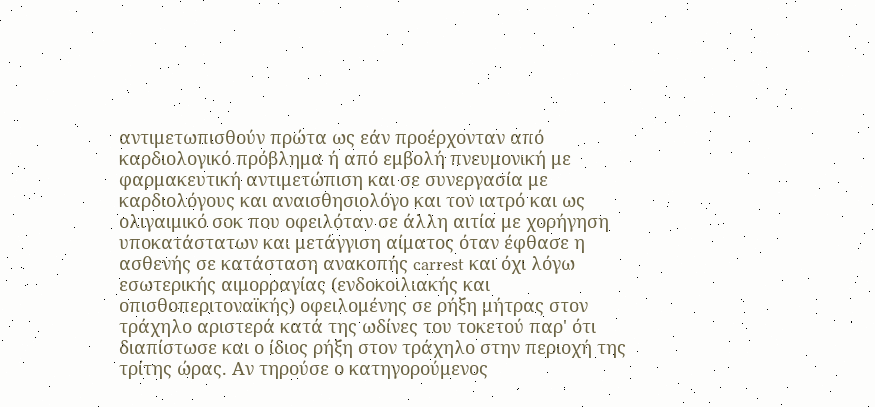αντιμετωπισθούν πρώτα ως εάν προέρχονταν από καρδιολογικό πρόβλημα ή από εμβολή πνευμονική με φαρμακευτική αντιμετώπιση και σε συνεργασία με καρδιολόγους και αναισθησιολόγο και τον ιατρό και ως ολιγαιμικό σοκ που οφειλόταν σε άλλη αιτία με χορήγηση υποκατάστατων και μετάγγιση αίματος όταν έφθασε η ασθενής σε κατάσταση ανακοπής carrest και όχι λόγω εσωτερικής αιμορραγίας (ενδοκοιλιακής και οπισθοπεριτοναϊκής) οφειλομένης σε ρήξη μήτρας στον τράχηλο αριστερά κατά της ωδίνες του τοκετού παρ' ότι διαπίστωσε και ο ίδιος ρήξη στον τράχηλο στην περιοχή της τρίτης ώρας. Αν τηρούσε ο κατηγορούμενος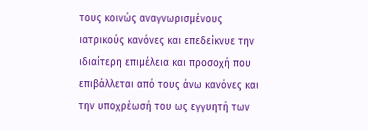τους κοινώς αναγνωρισμένους ιατρικούς κανόνες και επεδείκνυε την ιδιαίτερη επιμέλεια και προσοχή που επιβάλλεται από τους άνω κανόνες και την υποχρέωσή του ως εγγυητή των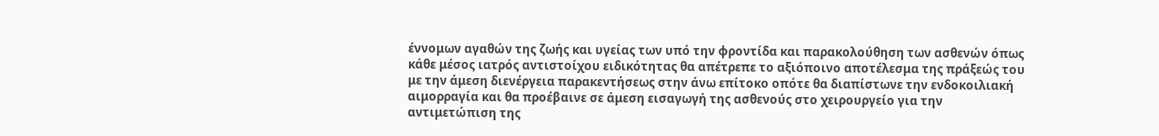έννομων αγαθών της ζωής και υγείας των υπό την φροντίδα και παρακολούθηση των ασθενών όπως κάθε μέσος ιατρός αντιστοίχου ειδικότητας θα απέτρεπε το αξιόποινο αποτέλεσμα της πράξεώς του με την άμεση διενέργεια παρακεντήσεως στην άνω επίτοκο οπότε θα διαπίστωνε την ενδοκοιλιακή αιμορραγία και θα προέβαινε σε άμεση εισαγωγή της ασθενούς στο χειρουργείο για την αντιμετώπιση της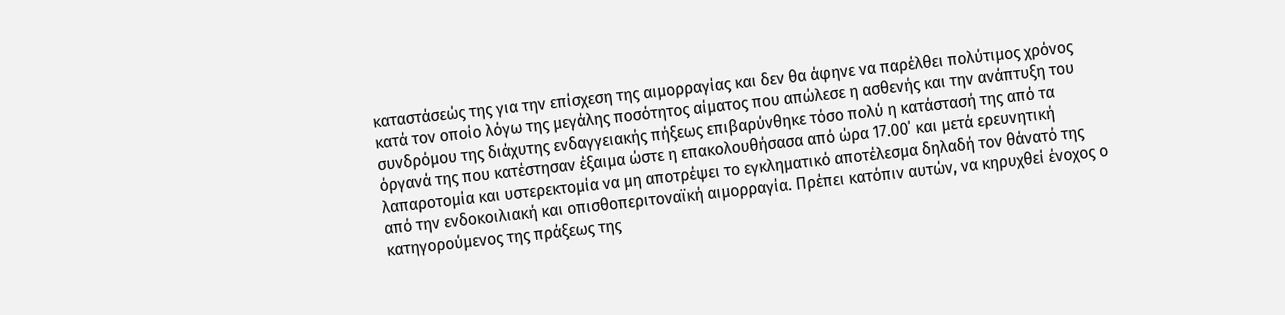καταστάσεώς της για την επίσχεση της αιμορραγίας και δεν θα άφηνε να παρέλθει πολύτιμος χρόνος κατά τον οποίο λόγω της μεγάλης ποσότητος αίματος που απώλεσε η ασθενής και την ανάπτυξη του συνδρόμου της διάχυτης ενδαγγειακής πήξεως επιβαρύνθηκε τόσο πολύ η κατάστασή της από τα όργανά της που κατέστησαν έξαιμα ώστε η επακολουθήσασα από ώρα 17.00΄ και μετά ερευνητική λαπαροτομία και υστερεκτομία να μη αποτρέψει το εγκληματικό αποτέλεσμα δηλαδή τον θάνατό της από την ενδοκοιλιακή και οπισθοπεριτοναϊκή αιμορραγία. Πρέπει κατόπιν αυτών, να κηρυχθεί ένοχος ο κατηγορούμενος της πράξεως της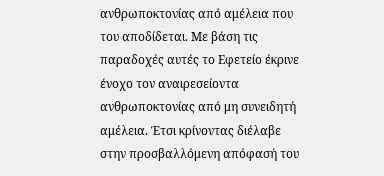ανθρωποκτονίας από αμέλεια που του αποδίδεται. Με βάση τις παραδοχές αυτές το Εφετείο έκρινε ένοχο τον αναιρεσείοντα ανθρωποκτονίας από μη συνειδητή αμέλεια. Έτσι κρίνοντας διέλαβε στην προσβαλλόμενη απόφασή του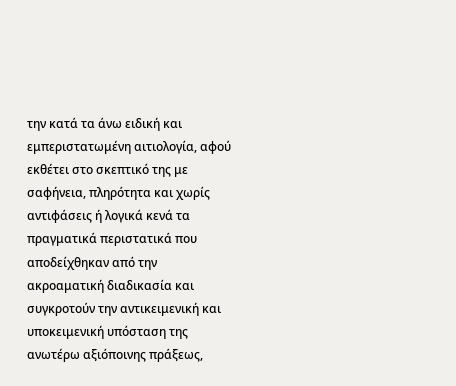την κατά τα άνω ειδική και εμπεριστατωμένη αιτιολογία, αφού εκθέτει στο σκεπτικό της με σαφήνεια, πληρότητα και χωρίς αντιφάσεις ή λογικά κενά τα πραγματικά περιστατικά που αποδείχθηκαν από την ακροαματική διαδικασία και συγκροτούν την αντικειμενική και υποκειμενική υπόσταση της ανωτέρω αξιόποινης πράξεως,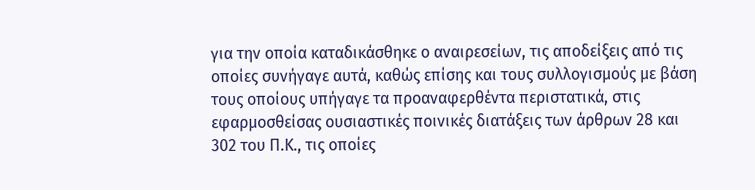για την οποία καταδικάσθηκε ο αναιρεσείων, τις αποδείξεις από τις οποίες συνήγαγε αυτά, καθώς επίσης και τους συλλογισμούς με βάση τους οποίους υπήγαγε τα προαναφερθέντα περιστατικά, στις εφαρμοσθείσας ουσιαστικές ποινικές διατάξεις των άρθρων 28 και 302 του Π.Κ., τις οποίες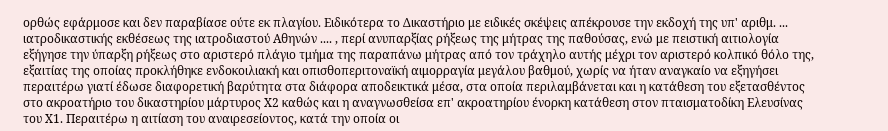ορθώς εφάρμοσε και δεν παραβίασε ούτε εκ πλαγίου. Ειδικότερα το Δικαστήριο με ειδικές σκέψεις απέκρουσε την εκδοχή της υπ' αριθμ. ... ιατροδικαστικής εκθέσεως της ιατροδιαστού Αθηνών .... , περί ανυπαρξίας ρήξεως της μήτρας της παθούσας, ενώ με πειστική αιτιολογία εξήγησε την ύπαρξη ρήξεως στο αριστερό πλάγιο τμήμα της παραπάνω μήτρας από τον τράχηλο αυτής μέχρι τον αριστερό κολπικό θόλο της, εξαιτίας της οποίας προκλήθηκε ενδοκοιλιακή και οπισθοπεριτοναϊκή αιμορραγία μεγάλου βαθμού, χωρίς να ήταν αναγκαίο να εξηγήσει περαιτέρω γιατί έδωσε διαφορετική βαρύτητα στα διάφορα αποδεικτικά μέσα, στα οποία περιλαμβάνεται και η κατάθεση του εξετασθέντος στο ακροατήριο του δικαστηρίου μάρτυρος Χ2 καθώς και η αναγνωσθείσα επ' ακροατηρίου ένορκη κατάθεση στον πταισματοδίκη Ελευσίνας του Χ1. Περαιτέρω η αιτίαση του αναιρεσείοντος, κατά την οποία οι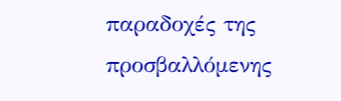παραδοχές της προσβαλλόμενης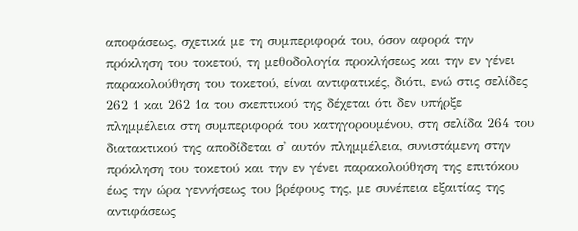αποφάσεως, σχετικά με τη συμπεριφορά του, όσον αφορά την πρόκληση του τοκετού, τη μεθοδολογία προκλήσεως και την εν γένει παρακολούθηση του τοκετού, είναι αντιφατικές, διότι, ενώ στις σελίδες 262 1 και 262 1α του σκεπτικού της δέχεται ότι δεν υπήρξε πλημμέλεια στη συμπεριφορά του κατηγορουμένου, στη σελίδα 264 του διατακτικού της αποδίδεται σ' αυτόν πλημμέλεια, συνιστάμενη στην πρόκληση του τοκετού και την εν γένει παρακολούθηση της επιτόκου έως την ώρα γεννήσεως του βρέφους της, με συνέπεια εξαιτίας της αντιφάσεως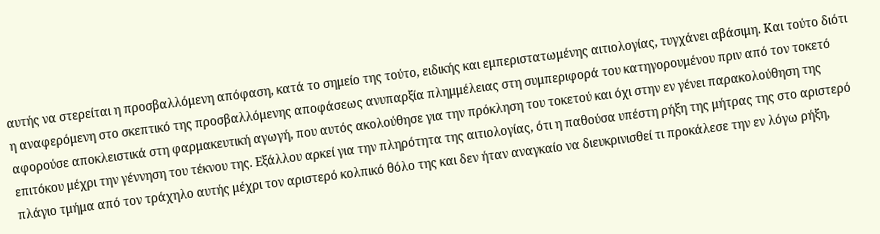αυτής να στερείται η προσβαλλόμενη απόφαση, κατά το σημείο της τούτο, ειδικής και εμπεριστατωμένης αιτιολογίας, τυγχάνει αβάσιμη. Και τούτο διότι η αναφερόμενη στο σκεπτικό της προσβαλλόμενης αποφάσεως ανυπαρξία πλημμέλειας στη συμπεριφορά του κατηγορουμένου πριν από τον τοκετό αφορούσε αποκλειστικά στη φαρμακευτική αγωγή, που αυτός ακολούθησε για την πρόκληση του τοκετού και όχι στην εν γένει παρακολούθηση της επιτόκου μέχρι την γέννηση του τέκνου της. Εξάλλου αρκεί για την πληρότητα της αιτιολογίας, ότι η παθούσα υπέστη ρήξη της μήτρας της στο αριστερό πλάγιο τμήμα από τον τράχηλο αυτής μέχρι τον αριστερό κολπικό θόλο της και δεν ήταν αναγκαίο να διευκρινισθεί τι προκάλεσε την εν λόγω ρήξη,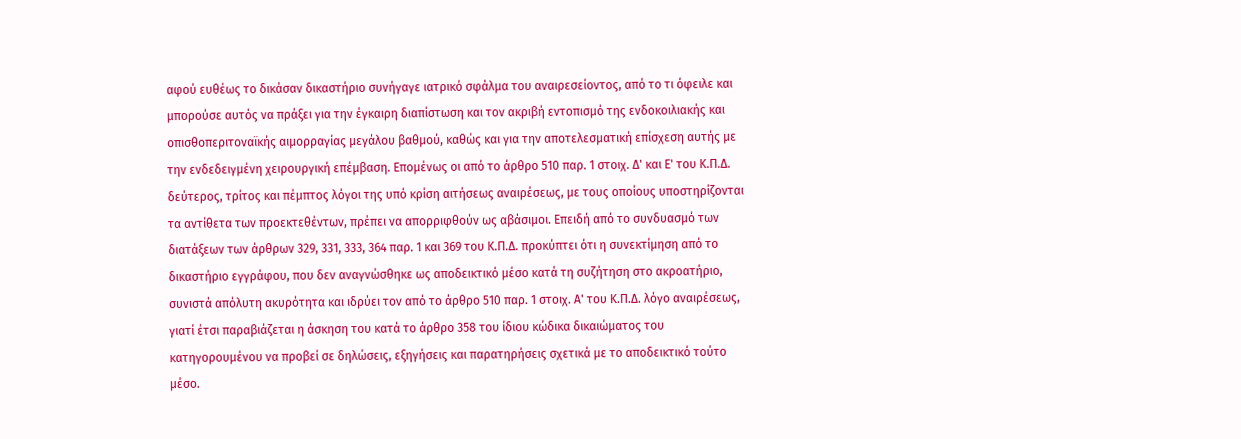αφού ευθέως το δικάσαν δικαστήριο συνήγαγε ιατρικό σφάλμα του αναιρεσείοντος, από το τι όφειλε και μπορούσε αυτός να πράξει για την έγκαιρη διαπίστωση και τον ακριβή εντοπισμό της ενδοκοιλιακής και οπισθοπεριτοναϊκής αιμορραγίας μεγάλου βαθμού, καθώς και για την αποτελεσματική επίσχεση αυτής με την ενδεδειγμένη χειρουργική επέμβαση. Επομένως οι από το άρθρο 510 παρ. 1 στοιχ. Δ' και Ε' του Κ.Π.Δ. δεύτερος, τρίτος και πέμπτος λόγοι της υπό κρίση αιτήσεως αναιρέσεως, με τους οποίους υποστηρίζονται τα αντίθετα των προεκτεθέντων, πρέπει να απορριφθούν ως αβάσιμοι. Επειδή από το συνδυασμό των διατάξεων των άρθρων 329, 331, 333, 364 παρ. 1 και 369 του Κ.Π.Δ. προκύπτει ότι η συνεκτίμηση από το δικαστήριο εγγράφου, που δεν αναγνώσθηκε ως αποδεικτικό μέσο κατά τη συζήτηση στο ακροατήριο, συνιστά απόλυτη ακυρότητα και ιδρύει τον από το άρθρο 510 παρ. 1 στοιχ. Α' του Κ.Π.Δ. λόγο αναιρέσεως, γιατί έτσι παραβιάζεται η άσκηση του κατά το άρθρο 358 του ίδιου κώδικα δικαιώματος του κατηγορουμένου να προβεί σε δηλώσεις, εξηγήσεις και παρατηρήσεις σχετικά με το αποδεικτικό τούτο μέσο.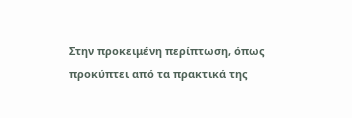Στην προκειμένη περίπτωση, όπως προκύπτει από τα πρακτικά της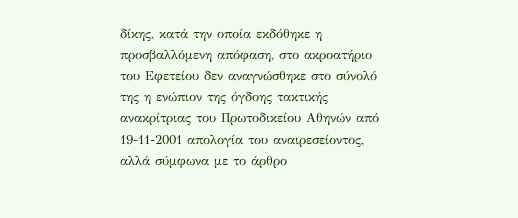δίκης, κατά την οποία εκδόθηκε η προσβαλλόμενη απόφαση, στο ακροατήριο του Εφετείου δεν αναγνώσθηκε στο σύνολό της η ενώπιον της όγδοης τακτικής ανακρίτριας του Πρωτοδικείου Αθηνών από 19-11-2001 απολογία του αναιρεσείοντος, αλλά σύμφωνα με το άρθρο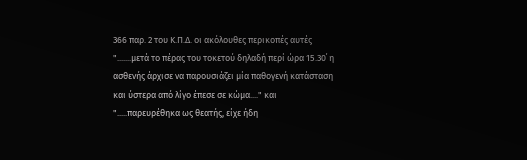366 παρ. 2 του Κ.Π.Δ. οι ακόλουθες περικοπές αυτές ".......μετά το πέρας του τοκετού δηλαδή περί ώρα 15.30΄ η ασθενής άρχισε να παρουσιάζει μία παθογενή κατάσταση και ύστερα από λίγο έπεσε σε κώμα...." και ".....παρευρέθηκα ως θεατής, είχε ήδη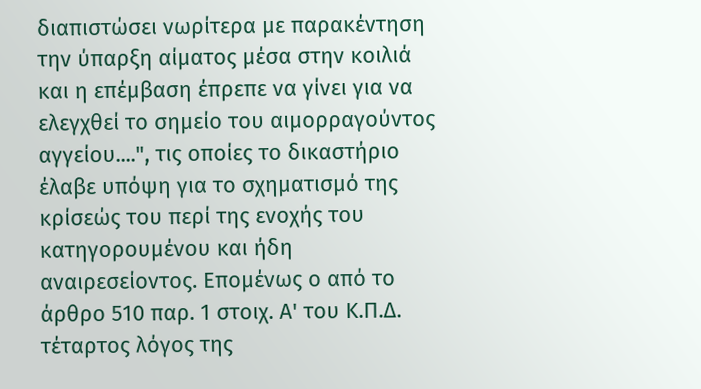διαπιστώσει νωρίτερα με παρακέντηση την ύπαρξη αίματος μέσα στην κοιλιά και η επέμβαση έπρεπε να γίνει για να ελεγχθεί το σημείο του αιμορραγούντος αγγείου....", τις οποίες το δικαστήριο έλαβε υπόψη για το σχηματισμό της κρίσεώς του περί της ενοχής του κατηγορουμένου και ήδη αναιρεσείοντος. Επομένως ο από το άρθρο 510 παρ. 1 στοιχ. Α' του Κ.Π.Δ. τέταρτος λόγος της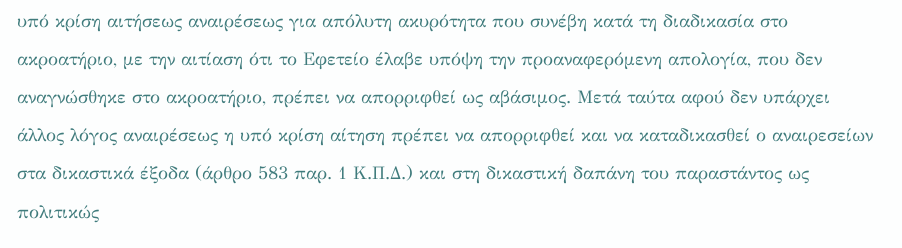υπό κρίση αιτήσεως αναιρέσεως για απόλυτη ακυρότητα που συνέβη κατά τη διαδικασία στο ακροατήριο, με την αιτίαση ότι το Εφετείο έλαβε υπόψη την προαναφερόμενη απολογία, που δεν αναγνώσθηκε στο ακροατήριο, πρέπει να απορριφθεί ως αβάσιμος. Μετά ταύτα αφού δεν υπάρχει άλλος λόγος αναιρέσεως η υπό κρίση αίτηση πρέπει να απορριφθεί και να καταδικασθεί ο αναιρεσείων στα δικαστικά έξοδα (άρθρο 583 παρ. 1 Κ.Π.Δ.) και στη δικαστική δαπάνη του παραστάντος ως πολιτικώς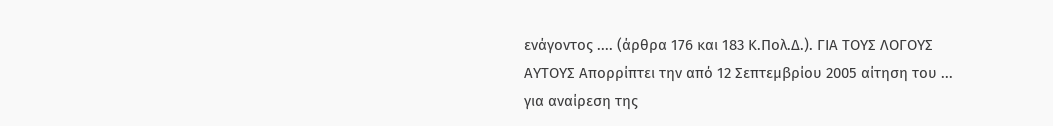ενάγοντος .... (άρθρα 176 και 183 Κ.Πολ.Δ.). ΓΙΑ ΤΟΥΣ ΛΟΓΟΥΣ ΑΥΤΟΥΣ Απορρίπτει την από 12 Σεπτεμβρίου 2005 αίτηση του ... για αναίρεση της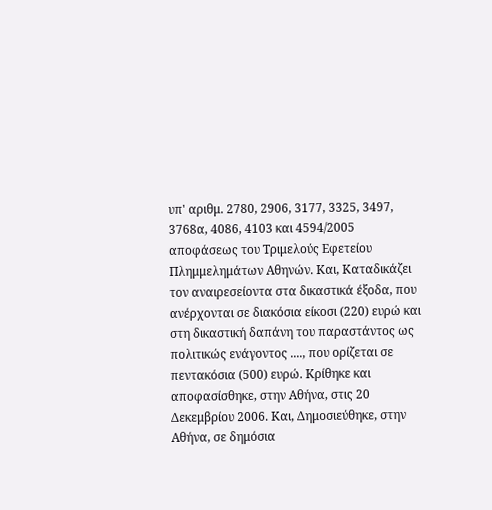υπ' αριθμ. 2780, 2906, 3177, 3325, 3497, 3768α, 4086, 4103 και 4594/2005 αποφάσεως του Τριμελούς Εφετείου Πλημμελημάτων Αθηνών. Και, Καταδικάζει τον αναιρεσείοντα στα δικαστικά έξοδα, που ανέρχονται σε διακόσια είκοσι (220) ευρώ και στη δικαστική δαπάνη του παραστάντος ως πολιτικώς ενάγοντος ...., που ορίζεται σε πεντακόσια (500) ευρώ. Κρίθηκε και αποφασίσθηκε, στην Αθήνα, στις 20 Δεκεμβρίου 2006. Και, Δημοσιεύθηκε, στην Αθήνα, σε δημόσια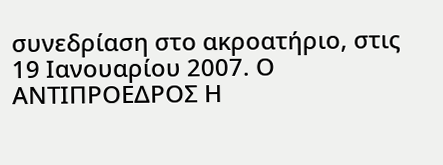συνεδρίαση στο ακροατήριο, στις 19 Ιανουαρίου 2007. Ο ΑΝΤΙΠΡΟΕΔΡΟΣ Η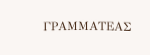ΓΡΑΜΜΑΤΕΑΣ